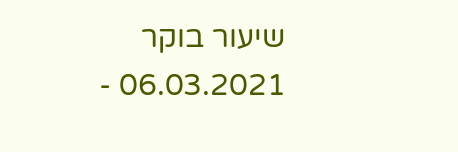שיעור בוקר 06.03.2021 -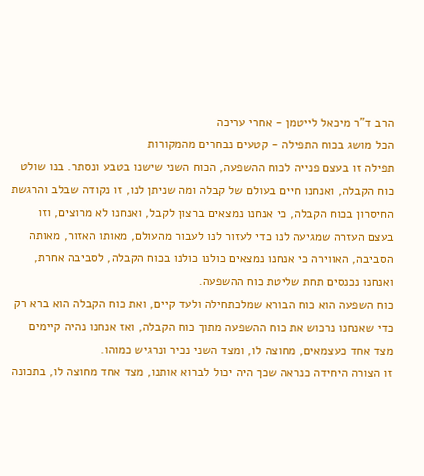הרב ד"ר מיכאל לייטמן - אחרי עריכה
הכל מושג בכוח התפילה - קטעים נבחרים מהמקורות
תפילה זו בעצם פנייה לכוח ההשפעה, הכוח השני שישנו בטבע ונסתר. בנו שולט כוח הקבלה, ואנחנו חיים בעולם של קבלה ומה שניתן לנו, זו נקודה שבלב והרגשת החיסרון בכוח הקבלה, כי אנחנו נמצאים ברצון לקבל, ואנחנו לא מרוצים, וזו בעצם העזרה שמגיעה לנו כדי לעזור לנו לעבור מהעולם, מאותו האזור, מאותה הסביבה, האווירה כי אנחנו נמצאים כולנו כולנו בכוח הקבלה, לסביבה אחרת, ואנחנו נכנסים תחת שליטת כוח ההשפעה.
כוח השפעה הוא כוח הבורא שמלכתחילה ולעד קיים, ואת כוח הקבלה הוא ברא רק כדי שאנחנו נרכוש את כוח ההשפעה מתוך כוח הקבלה, ואז אנחנו נהיה קיימים מצד אחד כעצמאים, מחוצה לו, ומצד השני נכיר ונרגיש כמוהו.
זו הצורה היחידה כנראה שכך היה יכול לברוא אותנו, מצד אחד מחוצה לו, בתכונה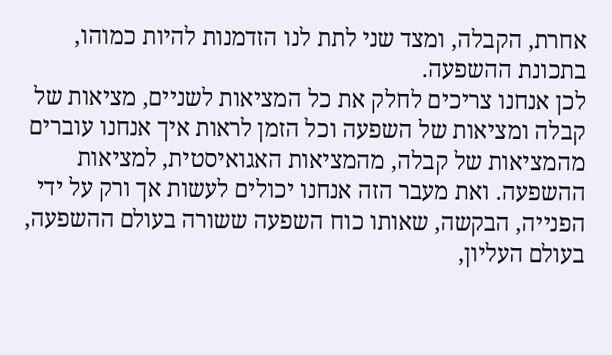אחרת, הקבלה, ומצד שני לתת לנו הזדמנות להיות כמוהו, בתכונת ההשפעה.
לכן אנחנו צריכים לחלק את כל המציאות לשניים, מציאות של קבלה ומציאות של השפעה וכל הזמן לראות איך אנחנו עוברים מהמציאות של קבלה, מהמציאות האגואיסטית, למציאות ההשפעה. ואת מעבר הזה אנחנו יכולים לעשות אך ורק על ידי הפנייה, הבקשה, שאותו כוח השפעה ששורה בעולם ההשפעה, בעולם העליון,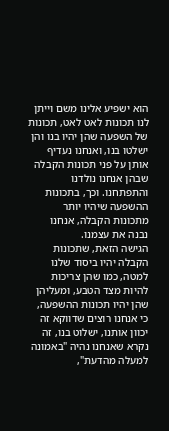הוא ישפיע אלינו משם וייתן לנו תכונות לאט לאט, תכונות של השפעה שהן יהיו בנו והן ישלטו בנו, ואנחנו נעדיף אותן על פני תכונות הקבלה שבהן אנחנו נולדנו והתפתחנו. וכך, בתכונות ההשפעה שיהיו יותר מתכונות הקבלה, אנחנו נבנה את עצמנו.
הגישה הזאת, שתכונות הקבלה יהיו ביסוד שלנו למטה, כמו שהן צריכות להיות מצד הטבע, ומעליהן שהן יהיו תכונות ההשפעה, כי אנחנו רוצים שדווקא זה יכוון אותנו, ישלוט בנו, זה נקרא שאנחנו נהיה "באמונה למעלה מהדעת",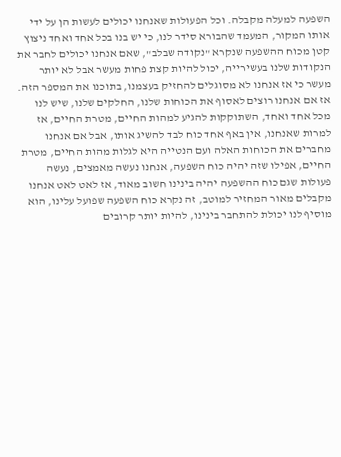השפעה למעלה מקבלה. וכל הפעולות שאנחנו יכולים לעשות הן על ידי אותו המקור, המעמד שהבורא סידר לנו, כי יש בנו בכל אחד ואחד ניצוץ קטן מכוח ההשפעה שנקרא "נקודה שבלב", שאם אנחנו יכולים לחבר את הנקודות שלנו בעשירייה, יכול להיות קצת פחות מעשר אבל לא יותר מעשר כי אז אנחנו לא מסוגלים להחזיק בעצמנו, בתוכנו את המספר הזה.
אז אם אנחנו רוצים לאסוף את הכוחות שלנו, החלקים שלנו, שיש לנו מכל אחד ואחד, השתוקקות להגיע למהות החיים, מטרת החיים, אז למרות שאנחנו, אין באף אחד כוח לבד להשיג אותו, אבל אם אנחנו מחברים את הכוחות האלה ועם הנטייה היא לגלות מהות החיים, מטרת החיים, אפילו שזה יהיה כוח השפעה, אנחנו נעשה מאמצים, נעשה פעולות שגם כוח ההשפעה יהיה בינינו חשוב מאוד, אז לאט לאט אנחנו מקבלים מאור המחזיר למוטב, זה נקרא כוח השפעה שפועל עלינו, הוא מוסיף לנו יכולת להתחבר בינינו, להיות יותר קרובים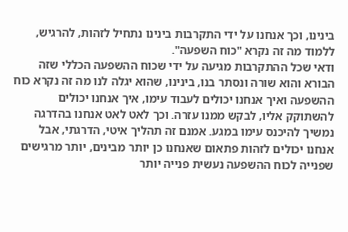בינינו, וכך אנחנו על ידי התקרבות בינינו נתחיל לזהות, להרגיש, ללמוד מה זה נקרא "כוח השפעה".
ודאי שכל ההתקרבות מגיעה על ידי שכוח ההשפעה הכללי שזה הבורא והוא שורה ונסתר בנו, בינינו, שהוא יגלה לנו מה זה נקרא כוח ההשפעה ואיך אנחנו יכולים לעבוד עימו, איך אנחנו יכולים להשתוקק אליו, לבקש ממנו עזרה. וכך לאט לאט אנחנו בהדרגה נמשיך להיכנס עימו במגע. אמנם זה תהליך איטי, הדרגתי, אבל אנחנו יכולים לזהות פתאום שאנחנו כן יותר מבינים, יותר מרגישים שפנייה לכוח ההשפעה נעשית פנייה יותר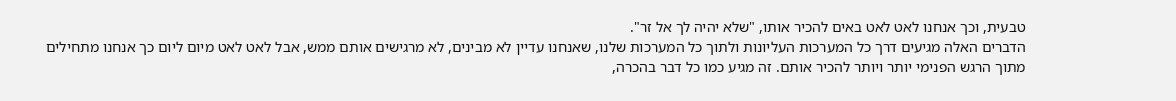טבעית, וכך אנחנו לאט לאט באים להכיר אותו, "שלא יהיה לך אל זר".
הדברים האלה מגיעים דרך כל המערכות העליונות ולתוך כל המערכות שלנו, שאנחנו עדיין לא מבינים, לא מרגישים אותם ממש, אבל לאט לאט מיום ליום כך אנחנו מתחילים מתוך הרגש הפנימי יותר ויותר להכיר אותם. זה מגיע כמו כל דבר בהכרה,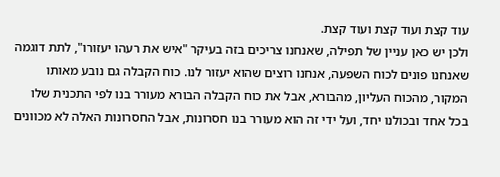עוד קצת ועוד קצת ועוד קצת.
ולכן יש כאן עניין של תפילה, שאנחנו צריכים בזה בעיקר "איש את רעהו יעזורו", לתת דוגמה שאנחנו פונים לכוח השפעה, אנחנו רוצים שהוא יעזור לנו. כוח הקבלה גם נובע מאותו המקור, מהכוח העליון, מהבורא, אבל את כוח הקבלה הבורא מעורר בנו לפי התכנית שלו בכל אחד ובכולנו יחד, ועל ידי זה הוא מעורר בנו חסרונות, אבל החסרונות האלה לא מכוונים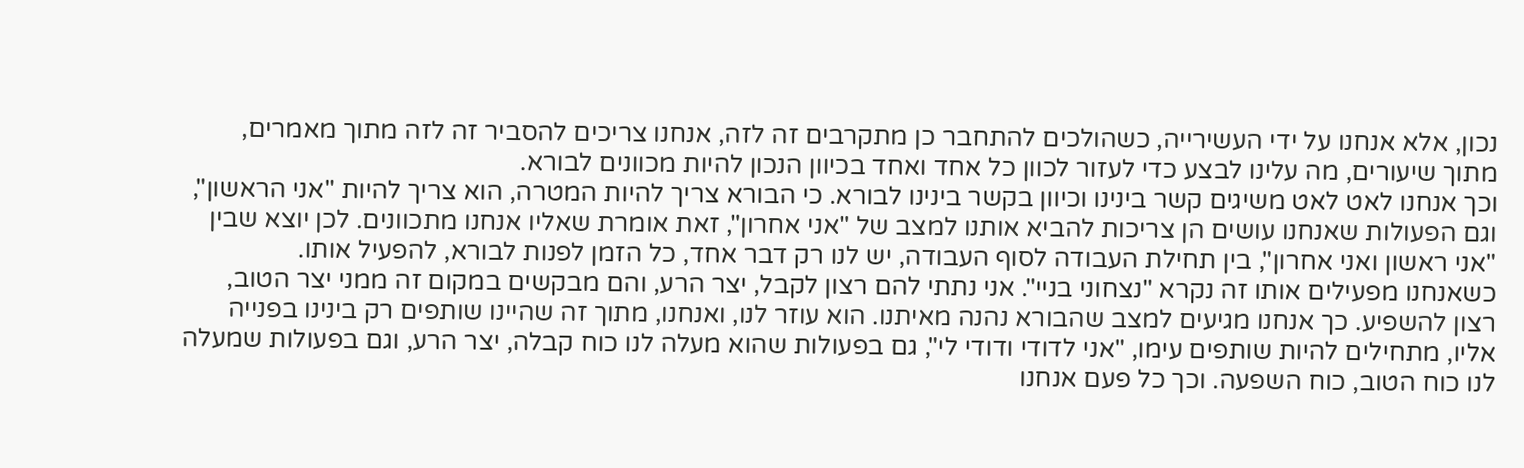נכון, אלא אנחנו על ידי העשירייה, כשהולכים להתחבר כן מתקרבים זה לזה, אנחנו צריכים להסביר זה לזה מתוך מאמרים, מתוך שיעורים, מה עלינו לבצע כדי לעזור לכוון כל אחד ואחד בכיוון הנכון להיות מכוונים לבורא.
וכך אנחנו לאט לאט משיגים קשר בינינו וכיוון בקשר בינינו לבורא. כי הבורא צריך להיות המטרה, הוא צריך להיות "אני הראשון", וגם הפעולות שאנחנו עושים הן צריכות להביא אותנו למצב של "אני אחרון", זאת אומרת שאליו אנחנו מתכוונים. לכן יוצא שבין "אני ראשון ואני אחרון", בין תחילת העבודה לסוף העבודה, יש לנו רק דבר אחד, כל הזמן לפנות לבורא, להפעיל אותו.
כשאנחנו מפעילים אותו זה נקרא "נצחוני בניי". אני נתתי להם רצון לקבל, יצר הרע, והם מבקשים במקום זה ממני יצר הטוב, רצון להשפיע. כך אנחנו מגיעים למצב שהבורא נהנה מאיתנו. הוא עוזר לנו, ואנחנו, מתוך זה שהיינו שותפים רק בינינו בפנייה אליו, מתחילים להיות שותפים עימו, "אני לדודי ודודי לי", גם בפעולות שהוא מעלה לנו כוח קבלה, יצר הרע, וגם בפעולות שמעלה לנו כוח הטוב, כוח השפעה. וכך כל פעם אנחנו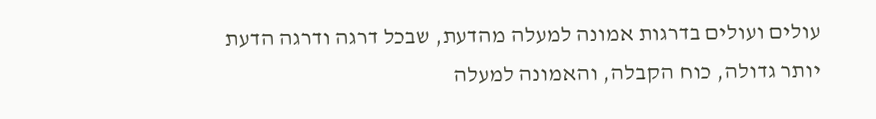עולים ועולים בדרגות אמונה למעלה מהדעת, שבכל דרגה ודרגה הדעת יותר גדולה, כוח הקבלה, והאמונה למעלה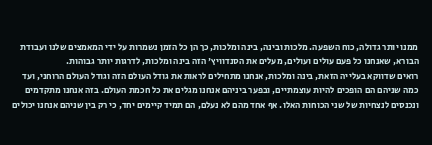ממנו יותר גדולה, כוח השפעה. מלכות ובינה, בינה ומלכות, כך הן כל הזמן נשמרות על ידי המאמצים שלנו ועבודת הבורא, שאנחנו כל פעם עולים ועולים, מעלים את הסנדוויץ' הזה בינה ומלכות, לדרגות יותר גבוהות.
רואים שדווקא בעלייה הזאת, בינה ומלכות, אנחנו מתחילים לראות את גודל העולם הזה וגודל העולם הרוחני, ועד כמה שניהם הם הופכים להיות עוצמתיים, ובפער ביניהם אנחנו מגלים את כל חכמת העולם. בזה אנחנו מתקדמים ונכנסים לנצחיות של שני הכוחות האלו. אף אחד מהם לא נעלם, הם תמיד קיימים יחד, כי רק בין שניהם אנחנו יכולים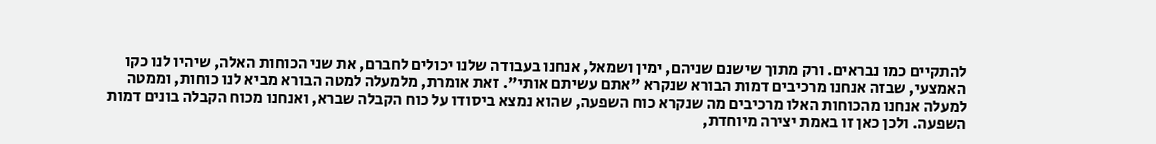להתקיים כמו נבראים. ורק מתוך שישנם שניהם, ימין ושמאל, אנחנו בעבודה שלנו יכולים לחברם, את שני הכוחות האלה, שיהיו לנו כקו האמצעי, שבזה אנחנו מרכיבים דמות הבורא שנקרא "אתם עשיתם אותי". זאת אומרת, מלמעלה למטה הבורא מביא לנו כוחות, וממטה למעלה אנחנו מהכוחות האלו מרכיבים מה שנקרא כוח השפעה, שהוא נמצא ביסודו על כוח הקבלה שברא, ואנחנו מכוח הקבלה בונים דמות השפעה. ולכן כאן זו באמת יצירה מיוחדת,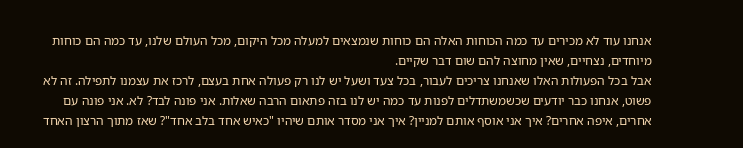אנחנו עוד לא מכירים עד כמה הכוחות האלה הם כוחות שנמצאים למעלה מכל היקום, מכל העולם שלנו, עד כמה הם כוחות מיוחדים, נצחיים, שאין מחוצה להם שום דבר שקיים.
אבל בכל הפעולות האלו שאנחנו צריכים לעבור, בכל צעד ושעל יש לנו רק פעולה אחת בעצם, לרכז את עצמנו לתפילה. זה לא פשוט, אנחנו כבר יודעים שכשמשתדלים לפנות עד כמה יש לנו בזה פתאום הרבה שאלות. אני פונה לבד? לא. אני פונה עם אחרים, איפה אחרים? איך אני אוסף אותם למניין? איך אני מסדר אותם שיהיו "כאיש אחד בלב אחד"? שאז מתוך הרצון האחד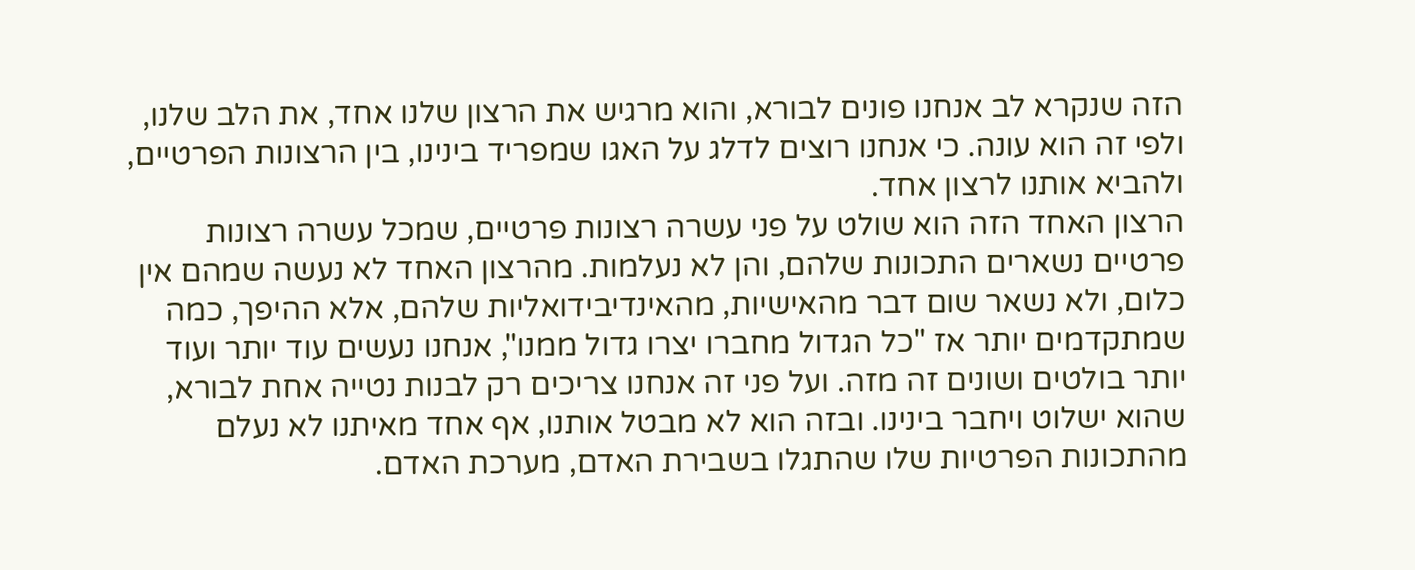הזה שנקרא לב אנחנו פונים לבורא, והוא מרגיש את הרצון שלנו אחד, את הלב שלנו, ולפי זה הוא עונה. כי אנחנו רוצים לדלג על האגו שמפריד בינינו, בין הרצונות הפרטיים, ולהביא אותנו לרצון אחד.
הרצון האחד הזה הוא שולט על פני עשרה רצונות פרטיים, שמכל עשרה רצונות פרטיים נשארים התכונות שלהם, והן לא נעלמות. מהרצון האחד לא נעשה שמהם אין כלום, ולא נשאר שום דבר מהאישיות, מהאינדיבידואליות שלהם, אלא ההיפך, כמה שמתקדמים יותר אז "כל הגדול מחברו יצרו גדול ממנו", אנחנו נעשים עוד יותר ועוד יותר בולטים ושונים זה מזה. ועל פני זה אנחנו צריכים רק לבנות נטייה אחת לבורא, שהוא ישלוט ויחבר בינינו. ובזה הוא לא מבטל אותנו, אף אחד מאיתנו לא נעלם מהתכונות הפרטיות שלו שהתגלו בשבירת האדם, מערכת האדם.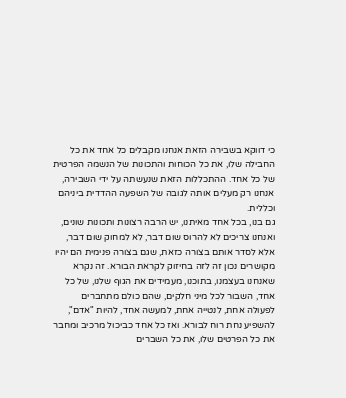כי דווקא בשבירה הזאת אנחנו מקבלים כל אחד את כל החבילה שלו, את כל הכוחות והתכונות של הנשמה הפרטית של כל אחד. ההתכללות הזאת שנעשתה על ידי השבירה, אנחנו רק מעלים אותה לגובה של השפעה ההדדית ביניהם וכללית.
גם בנו, בכל אחד מאיתנו, יש הרבה רצונות ותכונות שונים, ואנחנו צריכים לא להרוס שום דבר, לא למחוק שום דבר, אלא לסדר אותם בצורה כזאת, שגם בצורה פנימית הם יהיו מקושרים נכון זה לזה בחיזוק לקראת הבורא. זה נקרא שאנחנו בעצמנו, בתוכנו, מעמידים את הגוף שלנו, של כל אחד, השבור לכל מיני חלקים, שהם כולם מתחברים לפעולה אחת, לנטייה אחת, למעשה אחד, להיות "אדם", להשפיע נחת רוח לבורא. ואז כל אחד כביכול מרכיב ומחבר את כל הפרטים שלו, את כל השברים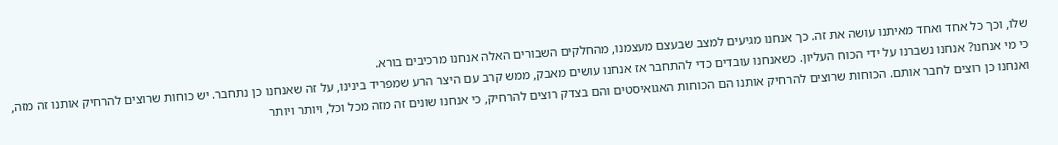שלו, וכך כל אחד ואחד מאיתנו עושה את זה. כך אנחנו מגיעים למצב שבעצם מעצמנו, מהחלקים השבורים האלה אנחנו מרכיבים בורא.
כי מי אנחנו? אנחנו נשברנו על ידי הכוח העליון. כשאנחנו עובדים כדי להתחבר אז אנחנו עושים מאבק, ממש קרב עם היצר הרע שמפריד בינינו, על זה שאנחנו כן נתחבר. יש כוחות שרוצים להרחיק אותנו זה מזה, ואנחנו כן רוצים לחבר אותם. הכוחות שרוצים להרחיק אותנו הם הכוחות האגואיסטים והם בצדק רוצים להרחיק, כי אנחנו שונים זה מזה מכל וכל, ויותר ויותר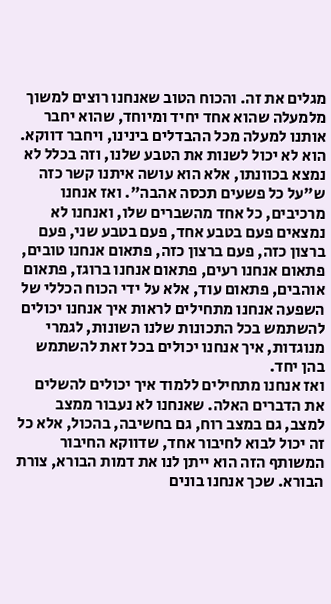מגלים את זה. והכוח הטוב שאנחנו רוצים למשוך מלמעלה שהוא אחד יחיד ומיוחד, שהוא יחבר אותנו למעלה מכל ההבדלים בינינו, ויחבר דווקא. הוא לא יכול לשנות את הטבע שלנו, וזה בכלל לא נמצא בכוונתו, אלא הוא עושה איתנו קשר כזה ש"על כל פשעים תכסה אהבה". ואז אנחנו מרכיבים, כל אחד מהשברים שלו, ואנחנו לא נמצאים פעם בטבע אחד, פעם בטבע שני, פעם ברצון כזה, פעם ברצון כזה, פתאום אנחנו טובים, פתאום אנחנו רעים, פתאום אנחנו ברוגז, פתאום אוהבים, פתאום עוד, אלא על ידי הכוח הכללי של השפעה אנחנו מתחילים לראות איך אנחנו יכולים להשתמש בכל התכונות שלנו השונות, לגמרי מנוגדות, איך אנחנו יכולים בכל זאת להשתמש בהן יחד.
ואז אנחנו מתחילים ללמוד איך יכולים להשלים את הדברים האלה. שאנחנו לא נעבור ממצב למצב, גם במצב רוח, גם בחשיבה, בהכול, אלא כל זה יכול לבוא לחיבור אחד, שדווקא החיבור המשותף הזה הוא ייתן לנו את דמות הבורא, צורת הבורא. שכך אנחנו בונים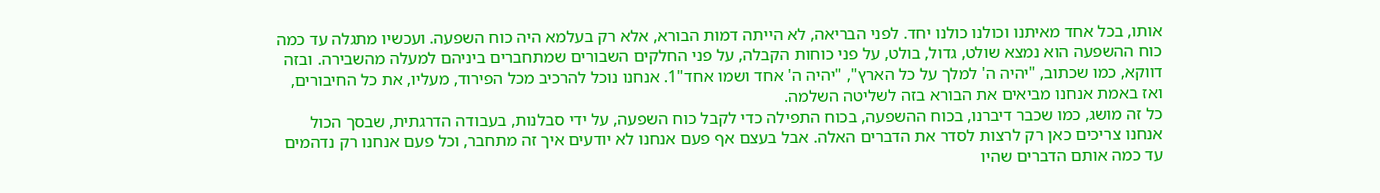אותו, בכל אחד מאיתנו וכולנו כולנו יחד. לפני הבריאה, לא הייתה דמות הבורא, אלא רק בעלמא היה כוח השפעה. ועכשיו מתגלה עד כמה כוח ההשפעה הוא נמצא שולט, גדול, בולט, על פני כוחות הקבלה, על פני החלקים השבורים שמתחברים ביניהם למעלה מהשבירה. ובזה דווקא, כמו שכתוב, "יהיה ה' למלך על כל הארץ", "יהיה ה' אחד ושמו אחד"1. אנחנו נוכל להרכיב מכל הפירוד, מעליו, את כל החיבורים, ואז באמת אנחנו מביאים את הבורא בזה לשליטה השלמה.
כל זה מושג, כמו שכבר דיברנו, בכוח ההשפעה, בכוח התפילה כדי לקבל כוח השפעה, על ידי סבלנות, בעבודה הדרגתית, שבסך הכול אנחנו צריכים כאן רק לרצות לסדר את הדברים האלה. אבל בעצם אף פעם אנחנו לא יודעים איך זה מתחבר, וכל פעם אנחנו רק נדהמים עד כמה אותם הדברים שהיו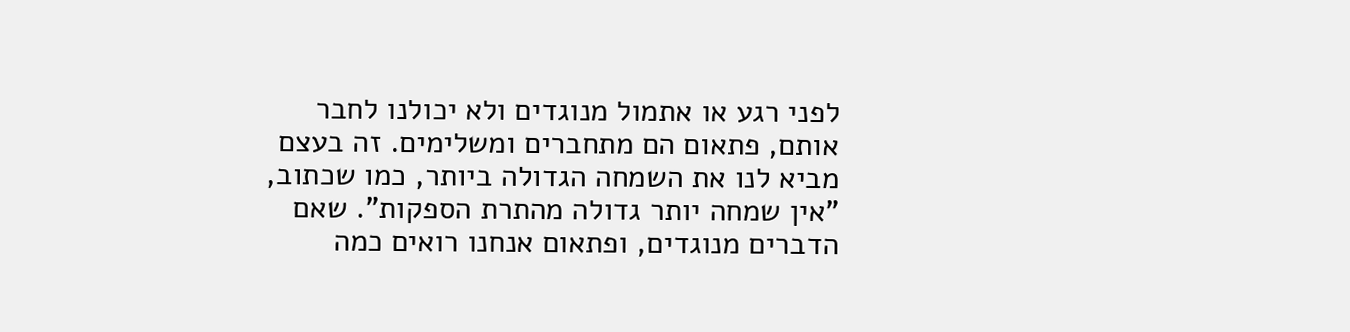לפני רגע או אתמול מנוגדים ולא יכולנו לחבר אותם, פתאום הם מתחברים ומשלימים. זה בעצם מביא לנו את השמחה הגדולה ביותר, כמו שכתוב, "אין שמחה יותר גדולה מהתרת הספקות". שאם הדברים מנוגדים, ופתאום אנחנו רואים כמה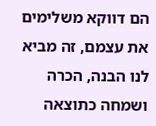הם דווקא משלימים את עצמם, זה מביא לנו הבנה, הכרה ושמחה כתוצאה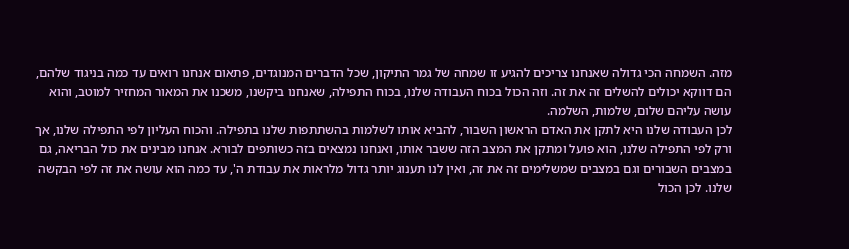מזה. השמחה הכי גדולה שאנחנו צריכים להגיע זו שמחה של גמר התיקון, שכל הדברים המנוגדים, פתאום אנחנו רואים עד כמה בניגוד שלהם, הם דווקא יכולים להשלים זה את זה. וזה הכול בכוח העבודה שלנו, בכוח התפילה, שאנחנו ביקשנו, משכנו את המאור המחזיר למוטב, והוא עושה עליהם שלום, שלמות, השלמה.
לכן העבודה שלנו היא לתקן את האדם הראשון השבור, להביא אותו לשלמות בהשתתפות שלנו בתפילה. והכוח העליון לפי התפילה שלנו, אך ורק לפי התפילה שלנו, הוא פועל ומתקן את המצב הזה ששבר אותו, ואנחנו נמצאים בזה כשותפים לבורא. אנחנו מבינים את כול הבריאה, גם במצבים השבורים וגם במצבים שמשלימים זה את זה, ואין לנו תענוג יותר גדול מלראות את עבודת ה', עד כמה הוא עושה את זה לפי הבקשה שלנו. לכן הכול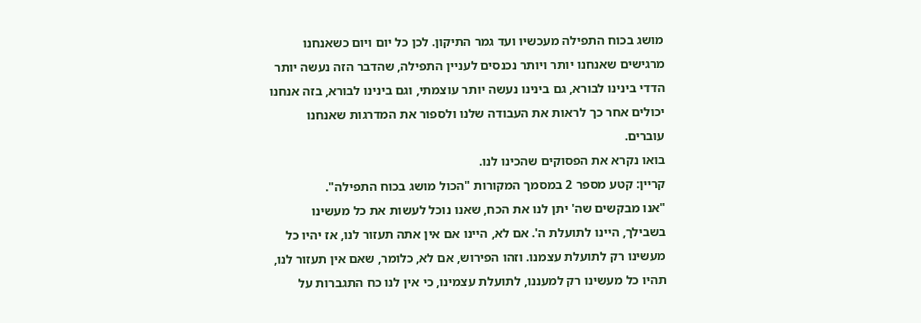מושג בכוח התפילה מעכשיו ועד גמר התיקון. לכן כל יום ויום כשאנחנו מרגישים שאנחנו יותר ויותר נכנסים לעניין התפילה, שהדבר הזה נעשה יותר הדדי בינינו לבורא, גם בינינו נעשה יותר עוצמתי, וגם בינינו לבורא, בזה אנחנו יכולים אחר כך לראות את העבודה שלנו ולספור את המדרגות שאנחנו עוברים.
בואו נקרא את הפסוקים שהכינו לנו.
קריין: קטע מספר 2 במסמך המקורות "הכול מושג בכוח התפילה".
"אנו מבקשים שה' יתן לנו את הכח, שאנו נוכל לעשות את כל מעשינו בשבילך, היינו לתועלת ה'. אם לא, היינו אם אין אתה תעזור לנו, אז יהיו כל מעשינו רק לתועלת עצמנו. וזהו הפירוש, אם לא, כלומר, שאם אין תעזור לנו, תהיו כל מעשינו רק למעננו, לתועלת עצמינו, כי אין לנו כח התגברות על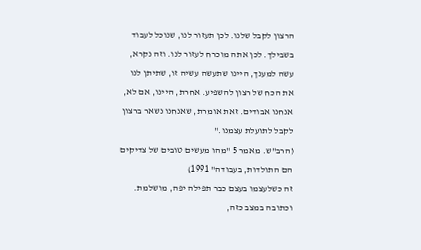הרצון לקבל שלנו. לכן תעזור לנו, שנוכל לעבוד בשבילך. לכן אתה מוכרח לעזור לנו. וזה נקרא, עשה למענך, היינו שתעשה עשיה זו, שתיתן לנו את הכח של רצון להשפיע. אחרת, היינו, אם לא, אנחנו אבודים. זאת אומרת, שאנחנו נשאר ברצון לקבל לתועלת עצמנו."
(הרב"ש. מאמר 5 "מהו מעשים טובים של צדיקים הם התולדות, בעבודה" 1991)
זה כשלעצמו בעצם כבר תפילה יפה, מושלמת. וכתובה במצב כזה,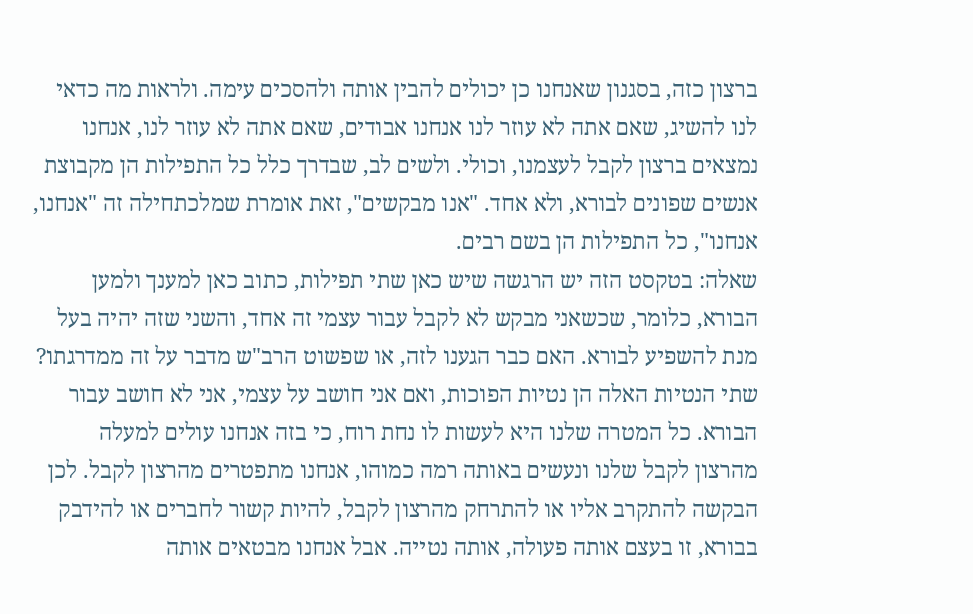ברצון כזה, בסגנון שאנחנו כן יכולים להבין אותה ולהסכים עימה. ולראות מה כדאי לנו להשיג, שאם אתה לא עוזר לנו אנחנו אבודים, שאם אתה לא עוזר לנו, אנחנו נמצאים ברצון לקבל לעצמנו, וכולי. ולשים לב, שבדרך כלל כל התפילות הן מקבוצת אנשים שפונים לבורא, ולא אחד. "אנו מבקשים", זאת אומרת שמלכתחילה זה "אנחנו, אנחנו", כל התפילות הן בשם רבים.
שאלה: בטקסט הזה יש הרגשה שיש כאן שתי תפילות, כתוב כאן למענך ולמען הבורא, כלומר, שכשאני מבקש לא לקבל עבור עצמי זה אחד, והשני שזה יהיה בעל מנת להשפיע לבורא. האם כבר הגענו לזה, או שפשוט הרב"ש מדבר על זה ממדרגתו?
שתי הנטיות האלה הן נטיות הפוכות, ואם אני חושב על עצמי, אני לא חושב עבור הבורא. כל המטרה שלנו היא לעשות לו נחת רוח, כי בזה אנחנו עולים למעלה מהרצון לקבל שלנו ונעשים באותה רמה כמוהו, אנחנו מתפטרים מהרצון לקבל. לכן הבקשה להתקרב אליו או להתרחק מהרצון לקבל, להיות קשור לחברים או להידבק בבורא, זו בעצם אותה פעולה, אותה נטייה. אבל אנחנו מבטאים אותה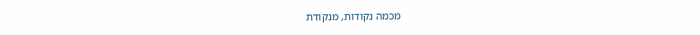מכמה נקודות, מנקודת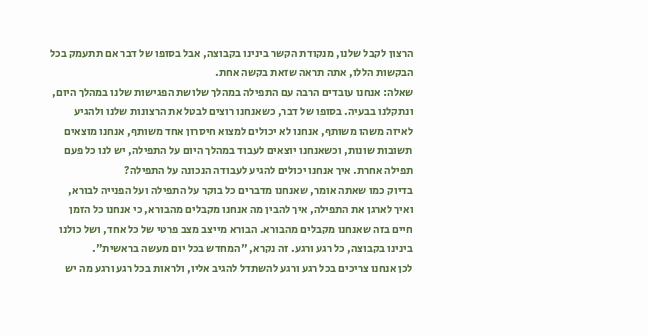הרצון לקבל שלנו, מנקודת הקשר בינינו בקבוצה, אבל בסופו של דבר אם תתעמק בכל הבקשות הללו, אתה תראה שזאת בקשה אחת.
שאלה: אנחנו עובדים הרבה עם התפילה במהלך שלושת הפגישות שלנו במהלך היום, ונתקלנו בבעיה. בסופו של דבר, כשאנחנו רוצים לבטל את הרצונות שלנו ולהגיע לאיזה משהו משותף, אנחנו לא יכולים למצוא חיסרון אחד משותף, אנחנו מוצאים תשובות שונות, וכשאנחנו יוצאים לעבוד במהלך היום על התפילה, יש לנו כל פעם תפילה אחרת. איך אנחנו יכולים להגיע לעבודה הנכונה על התפילה?
בדיוק כמו שאתה אומר, שאנחנו מדברים כל בוקר על התפילה ועל הפנייה לבורא, ואיך לארגן את התפילה, איך להבין מה אנחנו מקבלים מהבורא, כי אנחנו כל הזמן חיים בזה שאנחנו מקבלים מהבורא. הבורא מייצב מצב פרטי של כל אחד, ושל כולנו בינינו בקבוצה, כל רגע ורגע. זה נקרא, "המחדש בכל יום מעשה בראשית".
לכן אנחנו צריכים בכל רגע ורגע להשתדל להגיב אליו, ולראות בכל רגע ורגע מה יש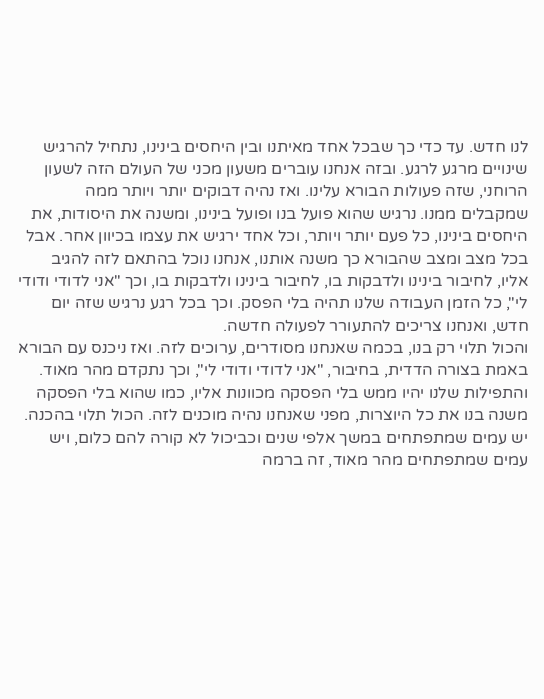לנו חדש. עד כדי כך שבכל אחד מאיתנו ובין היחסים בינינו, נתחיל להרגיש שינויים מרגע לרגע. ובזה אנחנו עוברים משעון מכני של העולם הזה לשעון הרוחני, שזה פעולות הבורא עלינו. ואז נהיה דבוקים יותר ויותר ממה שמקבלים ממנו. נרגיש שהוא פועל בנו ופועל בינינו, ומשנה את היסודות, את היחסים בינינו, כל פעם יותר ויותר, וכל אחד ירגיש את עצמו בכיוון אחר. אבל בכל מצב ומצב שהבורא כך משנה אותנו, אנחנו נוכל בהתאם לזה להגיב אליו, לחיבור בינינו ולדבקות בו, לחיבור בינינו ולדבקות בו, וכך "אני לדודי ודודי לי", כל הזמן העבודה שלנו תהיה בלי הפסק. וכך בכל רגע נרגיש שזה יום חדש, ואנחנו צריכים להתעורר לפעולה חדשה.
והכול תלוי רק בנו, בכמה שאנחנו מסודרים, ערוכים לזה. ואז ניכנס עם הבורא באמת בצורה הדדית, בחיבור, "אני לדודי ודודי לי", וכך נתקדם מהר מאוד. והתפילות שלנו יהיו ממש בלי הפסקה מכוונות אליו, כמו שהוא בלי הפסקה משנה בנו את כל היוצרות, מפני שאנחנו נהיה מוכנים לזה. הכול תלוי בהכנה. יש עמים שמתפתחים במשך אלפי שנים וכביכול לא קורה להם כלום, ויש עמים שמתפתחים מהר מאוד, זה ברמה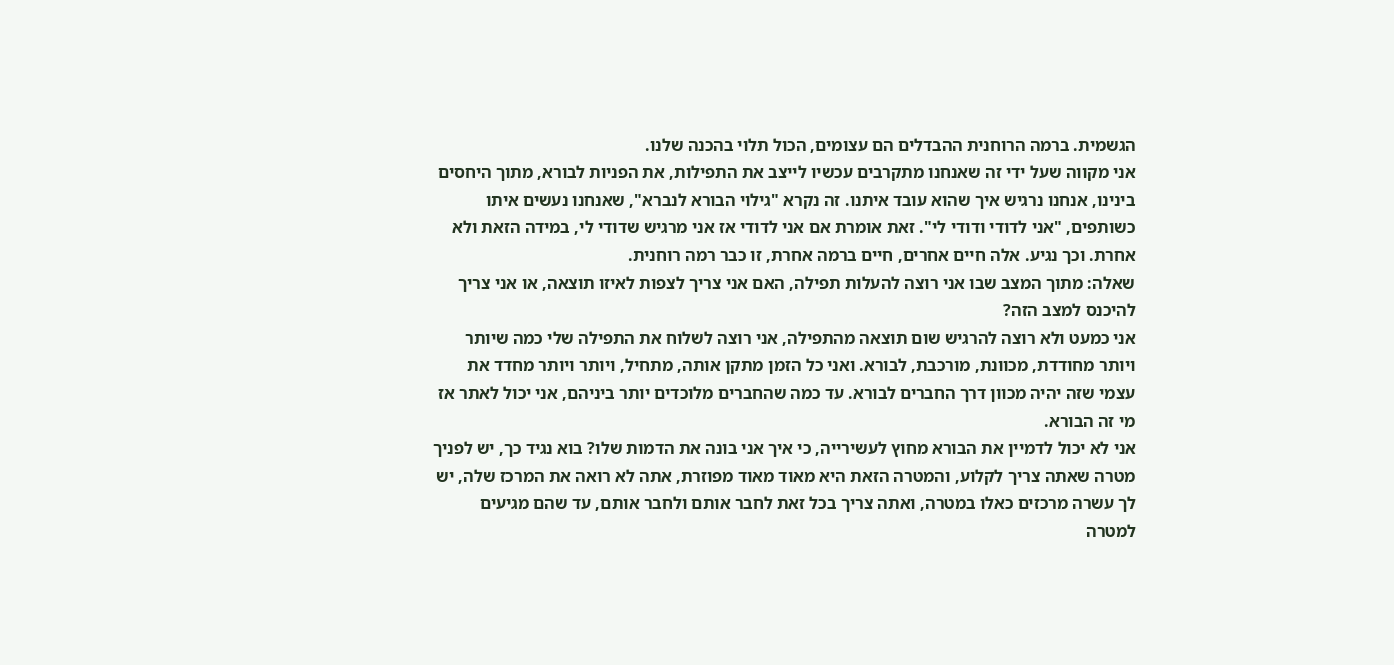הגשמית. ברמה הרוחנית ההבדלים הם עצומים, הכול תלוי בהכנה שלנו.
אני מקווה שעל ידי זה שאנחנו מתקרבים עכשיו לייצב את התפילות, את הפניות לבורא, מתוך היחסים בינינו, אנחנו נרגיש איך שהוא עובד איתנו. זה נקרא "גילוי הבורא לנברא", שאנחנו נעשים איתו כשותפים, "אני לדודי ודודי לי". זאת אומרת אם אני לדודי אז אני מרגיש שדודי לי, במידה הזאת ולא אחרת. וכך נגיע. אלה חיים אחרים, חיים ברמה אחרת, זו כבר רמה רוחנית.
שאלה: מתוך המצב שבו אני רוצה להעלות תפילה, האם אני צריך לצפות לאיזו תוצאה, או אני צריך להיכנס למצב הזה?
אני כמעט ולא רוצה להרגיש שום תוצאה מהתפילה, אני רוצה לשלוח את התפילה שלי כמה שיותר ויותר מחודדת, מכוונת, מורכבת, לבורא. ואני כל הזמן מתקן אותה, מתחיל, ויותר ויותר מחדד את עצמי שזה יהיה מכוון דרך החברים לבורא. עד כמה שהחברים מלוכדים יותר ביניהם, אני יכול לאתר אז מי זה הבורא.
אני לא יכול לדמיין את הבורא מחוץ לעשירייה, כי איך אני בונה את הדמות שלו? בוא נגיד כך, יש לפניך מטרה שאתה צריך לקלוע, והמטרה הזאת היא מאוד מאוד מפוזרת, אתה לא רואה את המרכז שלה, יש לך עשרה מרכזים כאלו במטרה, ואתה צריך בכל זאת לחבר אותם ולחבר אותם, עד שהם מגיעים למטרה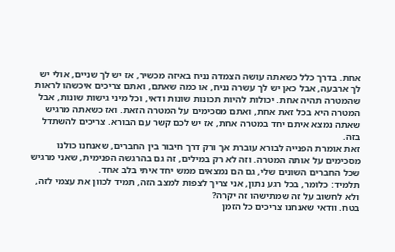אחת. בדרך כלל כשאתה עושה הצמדה נניח באיזה מכשיר, אז יש לך שניים, אולי יש לך ארבעה, אבל כאן יש לך עשרה נניח, או כמה שאתם, ואתם צריכים איכשהו לראות שהמטרה תהיה אחת. יכולות להיות תכונות שונות ודאי, וכל מיני גישות שונות, אבל המטרה היא בכל זאת אחת, ואתם מסכימים על המטרה הזאת. ואז כשאתה מרגיש שאתה נמצא איתם יחד במטרה אחת, אז יש לכם קשר עם הבורא. צריכים להשתדל בזה.
זאת אומרת הפנייה לבורא עוברת אך ורק דרך חיבור בין החברים, שאנחנו כולנו מסכימים על אותה המטרה. וזה לא רק במילים, זה גם בהרגשה הפנימית, שאני מרגיש שכל החברים השונים שלי, גם הם נמצאים ממש יחד איתי בלב אחד.
תלמיד: כלומר, בכל רגע נתון, אני צריך לצפות למצב הזה, תמיד לכוון את עצמי לזה, ולא לחשוב על זה שמתישהו זה יקרה?
בטח. וודאי שאנחנו צריכים כל הזמן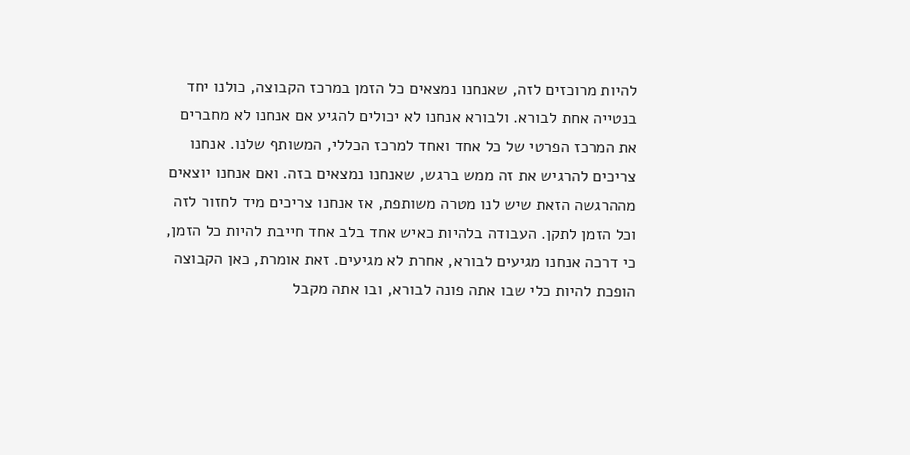להיות מרוכזים לזה, שאנחנו נמצאים כל הזמן במרכז הקבוצה, כולנו יחד בנטייה אחת לבורא. ולבורא אנחנו לא יכולים להגיע אם אנחנו לא מחברים את המרכז הפרטי של כל אחד ואחד למרכז הכללי, המשותף שלנו. אנחנו צריכים להרגיש את זה ממש ברגש, שאנחנו נמצאים בזה. ואם אנחנו יוצאים מההרגשה הזאת שיש לנו מטרה משותפת, אז אנחנו צריכים מיד לחזור לזה וכל הזמן לתקן. העבודה בלהיות כאיש אחד בלב אחד חייבת להיות כל הזמן, כי דרכה אנחנו מגיעים לבורא, אחרת לא מגיעים. זאת אומרת, כאן הקבוצה הופכת להיות כלי שבו אתה פונה לבורא, ובו אתה מקבל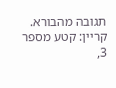תגובה מהבורא.
קריין: קטע מספר 3,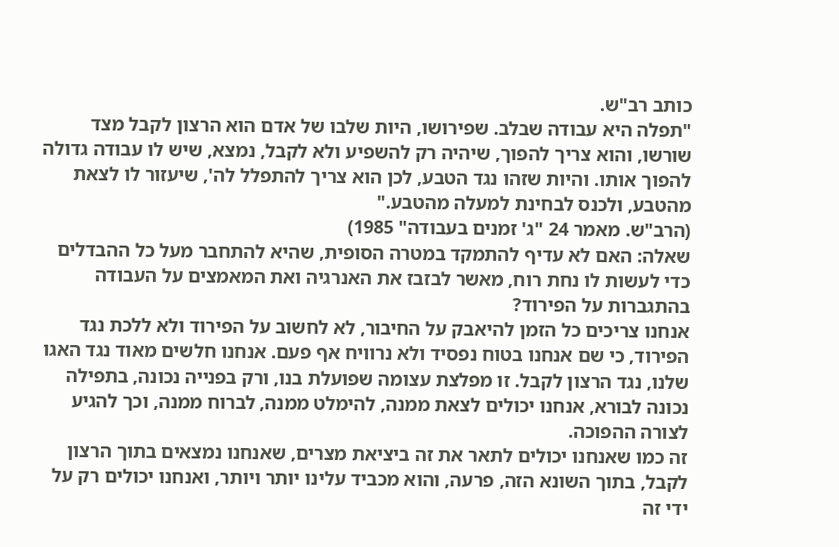כותב רב"ש.
"תפלה היא עבודה שבלב. שפירושו, היות שלבו של אדם הוא הרצון לקבל מצד שורשו, והוא צריך להפוך, שיהיה רק להשפיע ולא לקבל, נמצא, שיש לו עבודה גדולה להפוך אותו. והיות שזהו נגד הטבע, לכן הוא צריך להתפלל לה', שיעזור לו לצאת מהטבע, ולכנס לבחינת למעלה מהטבע."
(הרב"ש. מאמר 24 "ג' זמנים בעבודה" 1985)
שאלה: האם לא עדיף להתמקד במטרה הסופית, שהיא להתחבר מעל כל ההבדלים כדי לעשות לו נחת רוח, מאשר לבזבז את האנרגיה ואת המאמצים על העבודה בהתגברות על הפירוד?
אנחנו צריכים כל הזמן להיאבק על החיבור, לא לחשוב על הפירוד ולא ללכת נגד הפירוד, כי שם אנחנו בטוח נפסיד ולא נרוויח אף פעם. אנחנו חלשים מאוד נגד האגו שלנו, נגד הרצון לקבל. זו מפלצת עצומה שפועלת בנו, ורק בפנייה נכונה, בתפילה נכונה לבורא, אנחנו יכולים לצאת ממנה, להימלט ממנה, לברוח ממנה, וכך להגיע לצורה ההפוכה.
זה כמו שאנחנו יכולים לתאר את זה ביציאת מצרים, שאנחנו נמצאים בתוך הרצון לקבל, בתוך השונא הזה, פרעה, והוא מכביד עלינו יותר ויותר, ואנחנו יכולים רק על ידי זה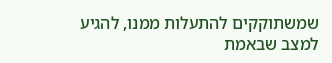שמשתוקקים להתעלות ממנו, להגיע למצב שבאמת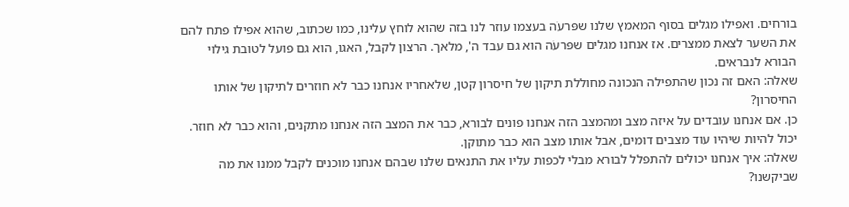בורחים. ואפילו מגלים בסוף המאמץ שלנו שפּרעֹה בעצמו עוזר לנו בזה שהוא לוחץ עלינו, כמו שכתוב, שהוא אפילו פתח להם את השער לצאת ממצרים. אז אנחנו מגלים שפּרעֹה הוא גם עבד ה', מלאך. הרצון לקבל, האגו, הוא גם פועל לטובת גילוי הבורא לנבראים.
שאלה: האם זה נכון שהתפילה הנכונה מחוללת תיקון של חיסרון קטן, שלאחריו אנחנו כבר לא חוזרים לתיקון של אותו החיסרון?
כן. אם אנחנו עובדים על איזה מצב ומהמצב הזה אנחנו פונים לבורא, כבר את המצב הזה אנחנו מתקנים, והוא כבר לא חוזר. יכול להיות שיהיו עוד מצבים דומים, אבל אותו מצב הוא כבר מתוקן.
שאלה: איך אנחנו יכולים להתפלל לבורא מבלי לכפות עליו את התנאים שלנו שבהם אנחנו מוכנים לקבל ממנו את מה שביקשנו?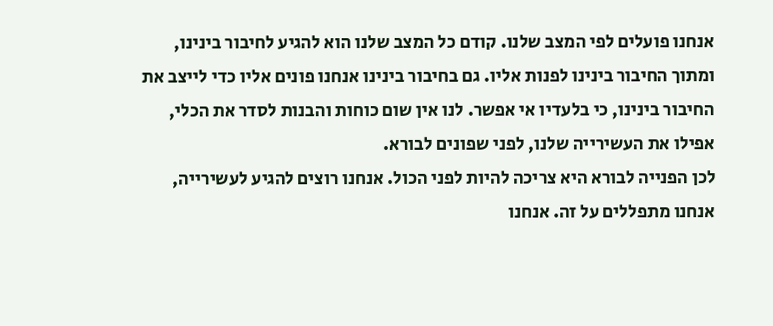אנחנו פועלים לפי המצב שלנו. קודם כל המצב שלנו הוא להגיע לחיבור בינינו, ומתוך החיבור בינינו לפנות אליו. גם בחיבור בינינו אנחנו פונים אליו כדי לייצב את החיבור בינינו, כי בלעדיו אי אפשר. לנו אין שום כוחות והבנות לסדר את הכלי, אפילו את העשירייה שלנו, לפני שפונים לבורא.
לכן הפנייה לבורא היא צריכה להיות לפני הכול. אנחנו רוצים להגיע לעשירייה, אנחנו מתפללים על זה. אנחנו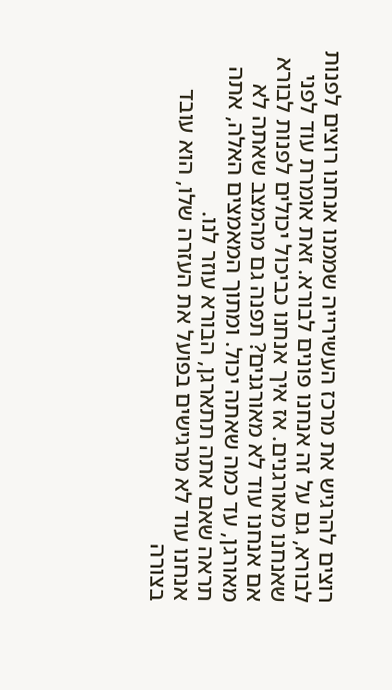רוצים להרגיש את מרכז העשירייה שממנו אנחנו רוצים לפנות לבורא, גם על זה אנחנו פונים לבורא. זאת אומרת עוד לפני שאנחנו מאורגנים. אז איך אנחנו כביכול יכולים לפנות לבורא אם אנחנו עוד לא מאורגנים? תפנה גם מהמצב שאתה לא מאורגן, עד כמה שאתה יכול. ומתוך המאמצים האלה, אתה תראה שאם אתה תתארגן, הבורא עוזר לנו.
אנחנו עוד לא מרגישים בפועל את העזרה שלו, הוא עובד בצורה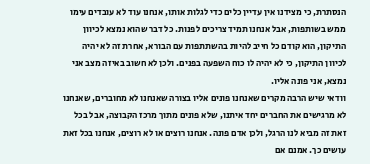הנסתרת, כי מצידנו אין עדיין כלים כדי לגלות אותו, אנחנו עוד לא עובדים עימו ממש בשותפות, אבל אנחנו תמיד צריכים לפנות. כל דבר שהוא נמצא לכיוון התיקון, הוא קודם כל חייב להיות בהשתתפות עם הבורא, אחרת זה לא יהיה לכיוון התיקון, כי לא יהיה לו כוח השפעה בפנים. ולכן לא חשוב באיזה מצב אני נמצא, אני פונה אליו.
וודאי שיש הרבה מקרים שאנחנו פונים אליו בצורה שאנחנו לא מחוברים, שאנחנו לא מרגישים את החברים יחד איתנו, שלא פונים מתוך מרכז הקבוצה, אבל בכל זאת זה מביא לנו הרגל, ולכן אדם פונה. אנחנו רוצים או לא רוצים, אנחנו בכל זאת עושים כך. אמנם אם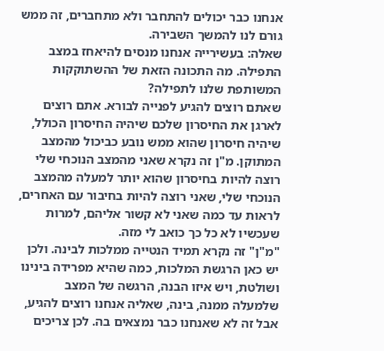אנחנו כבר יכולים להתחבר ולא מתחברים, זה ממש גורם לנו להמשך השבירה.
שאלה: בעשירייה אנחנו מנסים להיאחז במצב התפילה. מה התכונה הזאת של ההשתוקקות המשותפת שלנו לתפילה?
שאתם רוצים להגיע לפנייה לבורא. אתם רוצים לארגן את החיסרון שלכם שיהיה החיסרון הכולל, שיהיה חיסרון שהוא ממש נובע כביכול מהמצב המתוקן. מ"ן זה נקרא שאני מהמצב הנוכחי שלי רוצה להיות בחיסרון שהוא יותר למעלה מהמצב הנוכחי שלי, שאני רוצה להיות בחיבור עם האחרים, לראות עד כמה שאני לא קשור אליהם, למרות שעכשיו לא כל כך כואב לי מזה.
"מ"ן" זה נקרא תמיד הנטייה ממלכות לבינה. ולכן יש כאן הרגשת המלכות, כמה שהיא מפרידה בינינו ושולטת, ויש איזו הבנה, הרגשה של המצב שלמעלה ממנה, בינה, שאליה אנחנו רוצים להגיע, אבל זה לא שאנחנו כבר נמצאים בה. לכן צריכים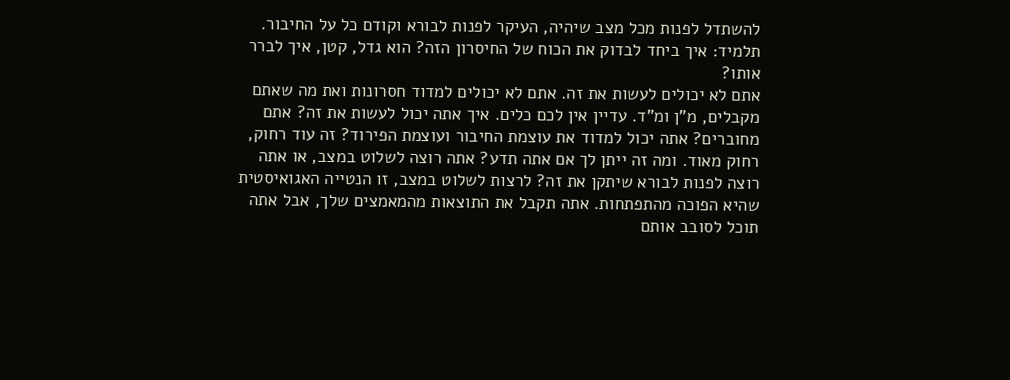להשתדל לפנות מכל מצב שיהיה, העיקר לפנות לבורא וקודם כל על החיבור.
תלמיד: איך ביחד לבדוק את הכוח של החיסרון הזה? הוא גדל, קטן, איך לברר אותו?
אתם לא יכולים לעשות את זה. אתם לא יכולים למדוד חסרונות ואת מה שאתם מקבלים, מ"ן ומ"ד. עדיין אין לכם כלים. איך אתה יכול לעשות את זה? אתם מחוברים? אתה יכול למדוד את עוצמת החיבור ועוצמת הפירוד? זה עוד רחוק, רחוק מאוד. ומה זה ייתן לך אם אתה תדע? אתה רוצה לשלוט במצב, או אתה רוצה לפנות לבורא שיתקן את זה? לרצות לשלוט במצב, זו הנטייה האגואיסטית שהיא הפוכה מהתפתחות. אתה תקבל את התוצאות מהמאמצים שלך, אבל אתה תוכל לסובב אותם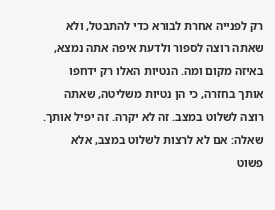רק לפנייה אחרת לבורא כדי להתבטל, ולא שאתה רוצה לספור ולדעת איפה אתה נמצא, באיזה מקום ומה. הנטיות האלו רק ידחפו אותך בחזרה, כי הן נטיות משליטה, שאתה רוצה לשלוט במצב. זה לא יקרה. זה יפיל אותך.
שאלה: אם לא לרצות לשלוט במצב, אלא פשוט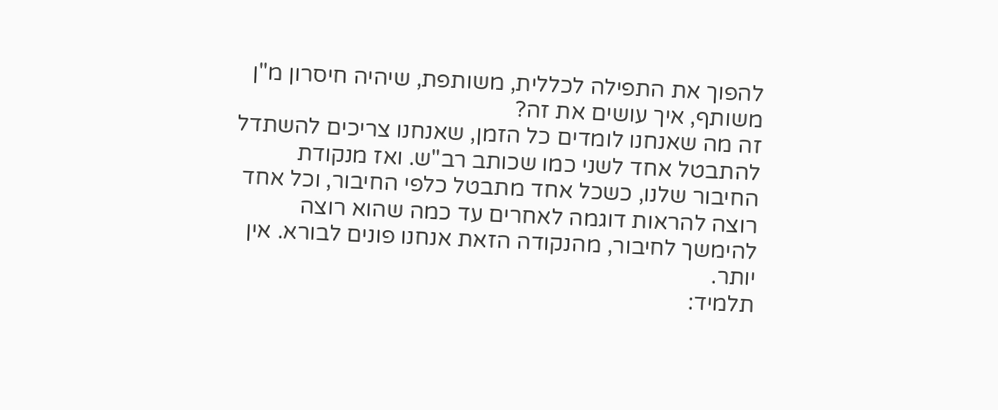להפוך את התפילה לכללית, משותפת, שיהיה חיסרון מ"ן משותף, איך עושים את זה?
זה מה שאנחנו לומדים כל הזמן, שאנחנו צריכים להשתדל להתבטל אחד לשני כמו שכותב רב"ש. ואז מנקודת החיבור שלנו, כשכל אחד מתבטל כלפי החיבור, וכל אחד רוצה להראות דוגמה לאחרים עד כמה שהוא רוצה להימשך לחיבור, מהנקודה הזאת אנחנו פונים לבורא. אין יותר.
תלמיד: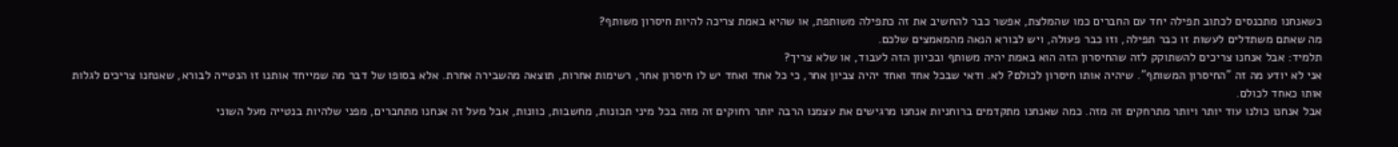כשאנחנו מתכנסים לכתוב תפילה יחד עם החברים כמו שהמלצת, אפשר כבר להחשיב את זה כתפילה משותפת, או שהיא באמת צריכה להיות חיסרון משותף?
מה שאתם משתדלים לעשות זו כבר תפילה, וזו כבר פעולה, ויש לבורא הנאה מהמאמצים שלכם.
תלמיד: אבל אנחנו צריכים להשתוקק לזה שהחיסרון הזה הוא באמת יהיה משותף ובכיוון הזה לעבוד, או שלא צריך?
אני לא יודע מה זה "החיסרון המשותף". שיהיה אותו חיסרון לכולם? לא. ודאי שבכל אחד ואחד יהיה צביון אחר, כי כל אחד ואחד יש לו חיסרון אחר, רשימות אחרות, תוצאה מהשבירה אחרת. אלא בסופו של דבר מה שמייחד אותנו זו הנטייה לבורא, שאנחנו צריכים לגלות אותו כאחד לכולם.
אבל אנחנו כולנו עוד יותר ויותר מתרחקים זה מזה. כמה שאנחנו מתקדמים ברוחניות אנחנו מרגישים את עצמנו הרבה יותר רחוקים זה מזה בכל מיני תכונות, מחשבות, כוונות, אבל מעל זה אנחנו מתחברים, מפני שלהיות בנטייה מעל השוני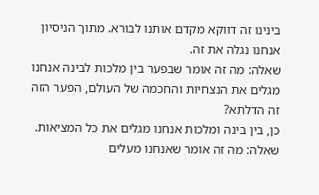בינינו זה דווקא מקדם אותנו לבורא. מתוך הניסיון אנחנו נגלה את זה.
שאלה: מה זה אומר שבפער בין מלכות לבינה אנחנו מגלים את הנצחיות והחכמה של העולם, הפער הזה זה הדלתא?
כן, בין בינה ומלכות אנחנו מגלים את כל המציאות.
שאלה: מה זה אומר שאנחנו מעלים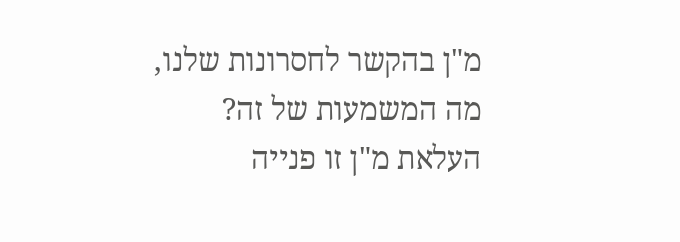מ"ן בהקשר לחסרונות שלנו, מה המשמעות של זה?
העלאת מ"ן זו פנייה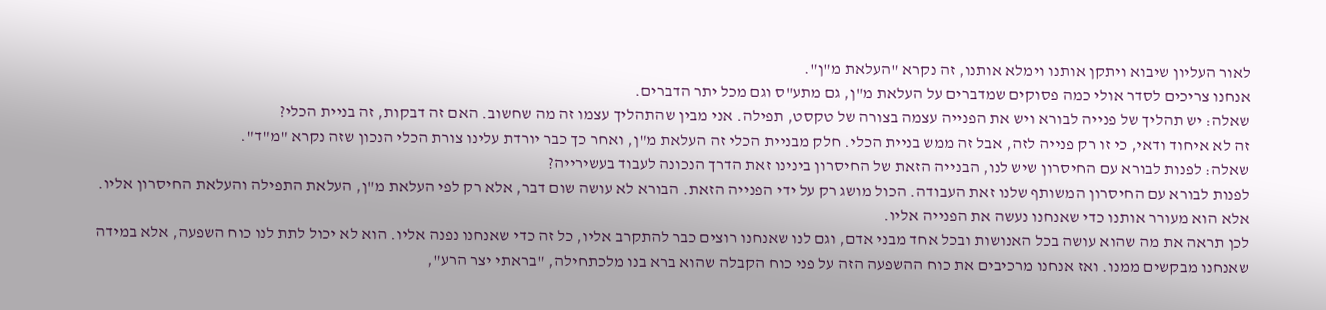לאור העליון שיבוא ויתקן אותנו וימלא אותנו, זה נקרא "העלאת מ"ן".
אנחנו צריכים לסדר אולי כמה פסוקים שמדברים על העלאת מ"ן, גם מתע"ס וגם מכל יתר הדברים.
שאלה: יש תהליך של פנייה לבורא ויש את הפנייה עצמה בצורה של טקסט, תפילה. אני מבין שהתהליך עצמו זה מה שחשוב. האם זה דבקות, זה בניית הכלי?
זה לא איחוד ודאי, כי זו רק פנייה לזה, אבל זה ממש בניית הכלי. חלק מבניית הכלי זה העלאת מ"ן, ואחר כך כבר יורדת עלינו צורת הכלי הנכון שזה נקרא "מ"ד".
שאלה: לפנות לבורא עם החיסרון שיש לנו, הבנייה הזאת של החיסרון בינינו זאת הדרך הנכונה לעבוד בעשירייה?
לפנות לבורא עם החיסרון המשותף שלנו זאת העבודה. הכול מושג רק על ידי הפנייה הזאת. הבורא לא עושה שום דבר, אלא רק לפי העלאת מ"ן, העלאת התפילה והעלאת החיסרון אליו. אלא הוא מעורר אותנו כדי שאנחנו נעשה את הפנייה אליו.
לכן תראה את מה שהוא עושה בכל האנושות ובכל אחד מבני אדם, וגם לנו שאנחנו רוצים כבר להתקרב אליו, כל זה כדי שאנחנו נפנה אליו. הוא לא יכול לתת לנו כוח השפעה, אלא במידה שאנחנו מבקשים ממנו. ואז אנחנו מרכיבים את כוח ההשפעה הזה על פני כוח הקבלה שהוא ברא בנו מלכתחילה, "בראתי יצר הרע",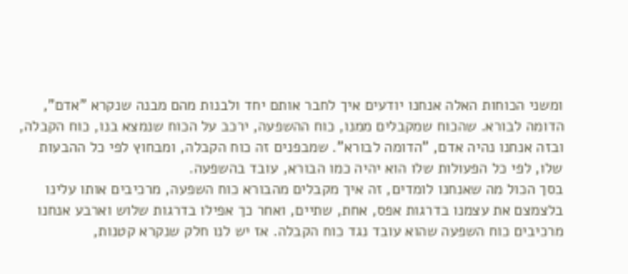ומשני הכוחות האלה אנחנו יודעים איך לחבר אותם יחד ולבנות מהם מבנה שנקרא "אדם", הדומה לבורא. שהכוח שמקבלים ממנו, כוח ההשפעה, ירכב על הכוח שנמצא בנו, כוח הקבלה, ובזה אנחנו נהיה אדם, "הדומה לבורא". שמבפנים זה כוח הקבלה, ומבחוץ לפי כל ההבעות שלו, לפי כל הפעולות שלו הוא יהיה כמו הבורא, עובד בהשפעה.
בסך הכול מה שאנחנו לומדים, זה איך מקבלים מהבורא כוח השפעה, מרכיבים אותו עלינו בלצמצם את עצמנו בדרגות אפס, אחת, שתיים, ואחר כך אפילו בדרגות שלוש וארבע אנחנו מרכיבים כוח השפעה שהוא עובד נגד כוח הקבלה. אז יש לנו חלק שנקרא קטנות,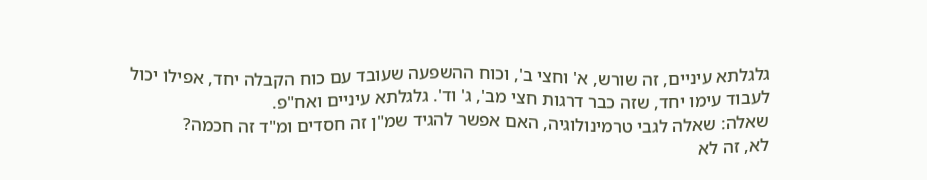גלגלתא עיניים, זה שורש, א' וחצי ב', וכוח ההשפעה שעובד עם כוח הקבלה יחד, אפילו יכול לעבוד עימו יחד, שזה כבר דרגות חצי מב', ג' וד'. גלגלתא עיניים ואח"פ.
שאלה: שאלה לגבי טרמינולוגיה, האם אפשר להגיד שמ"ן זה חסדים ומ"ד זה חכמה?
לא, זה לא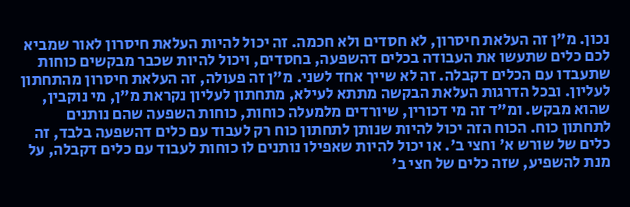נכון. מ"ן זה העלאת חיסרון, לא חסדים ולא חכמה. זה יכול להיות העלאת חיסרון לאור שמביא לכם כלים שתעשו את העבודה בכלים דהשפעה, בחסדים, ויכול להיות שכבר מבקשים כוחות שתעבדו עם הכלים דקבלה. זה לא שייך אחד לשני. מ"ן זה פעולה, זה העלאת חיסרון מהתחתון לעליון. ובכל הדרגות העלאת הבקשה מתתא לעילא, מתחתון לעליון נקראת מ"ן, מי נוקבין, שהוא מבקש. ומ"ד זה מי דכורין, שיורדים מלמעלה כוחות, כוחות השפעה שהם נותנים לתחתון כוח. הכוח הזה יכול להיות שנותן לתחתון כוח רק לעבוד עם כלים דהשפעה בלבד, זה כלים של שורש א' וחצי ב'. או יכול להיות שאפילו נותנים לו כוחות לעבוד עם כלים דקבלה, על מנת להשפיע, שזה כלים של חצי ב'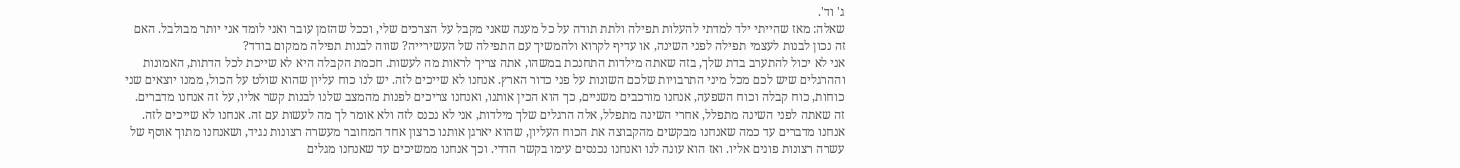ג' וד'.
שאלה: מאז שהייתי ילד למדתי להעלות תפילה ולתת תודה על כל מענה שאני מקבל על הצרכים שלי, וככל שהזמן עובר ואני לומד אני יותר מבולבל. האם זה נכון לבנות לעצמי תפילה לפני השינה, או עדיף לקרוא ולהמשיך עם התפילה של העשירייה? שווה לבנות תפילה ממקום בודד?
אני לא יכול להתערב בדת שלך, בזה שאתה מילדות התחנכת במשהו, אתה צריך לראות מה לעשות. חכמת הקבלה היא לא שייכת לכל הדתות, האמונות וההרגלים שיש לכם מכל מיני התרבויות שלכם השונות על פני כדור הארץ. אנחנו לא שייכים לזה. יש לנו כוח עליון שהוא שולט על הכול, ממנו יוצאים שני כוחות, כוח קבלה וכוח השפעה, אנחנו מורכבים משניים, כך הוא הכין אותנו, ואנחנו צריכים לפנות מהמצב שלנו לבנות קשר אליו, על זה אנחנו מדברים.
זה שאתה לפני השינה מתפלל, אחרי השינה מתפלל, אלה הרגלים שלך מילדות, אני לא נכנס לזה ולא אומר לך מה לעשות עם זה. אנחנו לא שייכים לזה. אנחנו מדברים עד כמה שאנחנו מבקשים מהקבוצה את הכוח העליון, שהוא יארגן אותנו כרצון אחד המחובר מעשרה רצונות נגיד, ושאנחנו מתוך אוסף של עשרה רצונות פונים אליו. ואז הוא עונה לנו ואנחנו נכנסים עימו בקשר הדדי. וכך אנחנו ממשיכים עד שאנחנו מגלים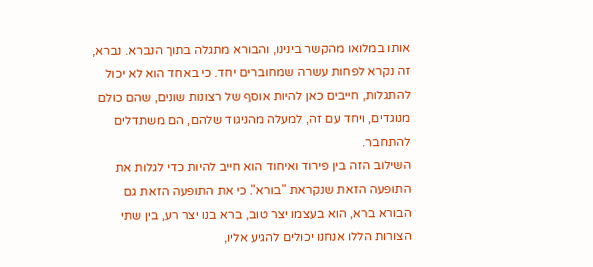אותו במלואו מהקשר בינינו, והבורא מתגלה בתוך הנברא. נברא, זה נקרא לפחות עשרה שמחוברים יחד. כי באחד הוא לא יכול להתגלות, חייבים כאן להיות אוסף של רצונות שונים, שהם כולם מנוגדים, ויחד עם זה, למעלה מהניגוד שלהם, הם משתדלים להתחבר.
השילוב הזה בין פירוד ואיחוד הוא חייב להיות כדי לגלות את התופעה הזאת שנקראת "בורא". כי את התופעה הזאת גם הבורא ברא, הוא בעצמו יצר טוב, ברא בנו יצר רע, בין שתי הצורות הללו אנחנו יכולים להגיע אליו,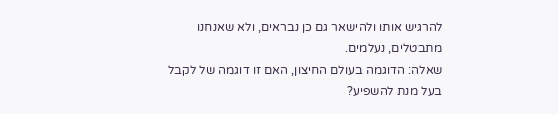להרגיש אותו ולהישאר גם כן נבראים, ולא שאנחנו מתבטלים, נעלמים.
שאלה: הדוגמה בעולם החיצון, האם זו דוגמה של לקבל בעל מנת להשפיע?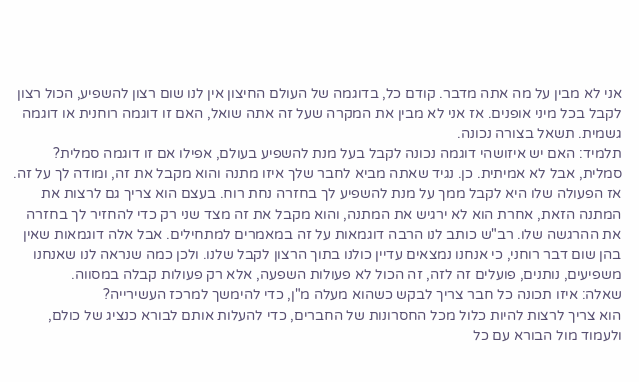אני לא מבין על מה אתה מדבר. קודם כל, בדוגמה של העולם החיצון אין לנו שום רצון להשפיע, הכול רצון לקבל בכל מיני אופנים. אז אני לא מבין את המקרה שעל זה אתה שואל, האם זו דוגמה רוחנית או דוגמה גשמית. תשאל בצורה נכונה.
תלמיד: האם יש איזושהי דוגמה נכונה לקבל בעל מנת להשפיע בעולם, אפילו אם זו דוגמה סמלית?
סמלית, אבל לא אמיתית. כן. נגיד שאתה מביא לחבר שלך איזו מתנה והוא מקבל את זה, ומודה לך על זה. אז הפעולה שלו היא לקבל ממך על מנת להשפיע לך בחזרה נחת רוח. בעצם הוא צריך גם לרצות את המתנה הזאת, אחרת הוא לא ירגיש את המתנה, והוא מקבל את זה מצד שני רק כדי להחזיר לך בחזרה את ההרגשה שלו. רב"ש כותב לנו הרבה דוגמאות על זה במאמרים למתחילים. אבל אלה דוגמאות שאין בהן שום דבר רוחני, כי אנחנו נמצאים עדיין כולנו בתוך הרצון לקבל שלנו. ולכן כמה שנראה לנו שאנחנו משפיעים, נותנים, פועלים זה לזה, זה הכול לא פעולות השפעה, אלא רק פעולות קבלה במסווה.
שאלה: איזו תכונה כל חבר צריך לבקש כשהוא מעלה מ"ן, כדי להימשך למרכז העשירייה?
הוא צריך לרצות להיות כלול מכל החסרונות של החברים, כדי להעלות אותם לבורא כנציג של כולם, ולעמוד מול הבורא עם כל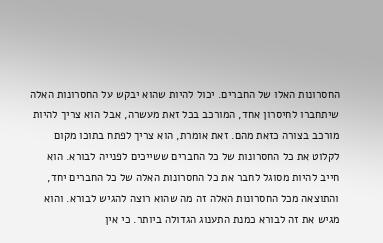החסרונות האלו של החברים. יכול להיות שהוא יבקש על החסרונות האלה שיתחברו לחיסרון אחד, המורכב בכל זאת מעשרה, אבל הוא צריך להיות מורכב בצורה כזאת מהם. זאת אומרת, הוא צריך לפתח בתוכו מקום לקלוט את כל החסרונות של כל החברים ששייכים לפנייה לבורא. הוא חייב להיות מסוגל לחבר את כל החסרונות האלה של כל החברים יחד, והתוצאה מכל החסרונות האלה זה מה שהוא רוצה להגיש לבורא. והוא מגיש את זה לבורא כמנת התענוג הגדולה ביותר. כי אין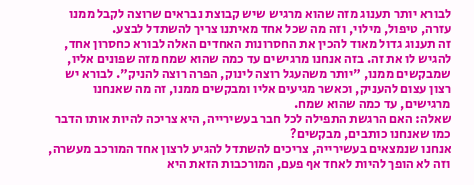לבורא יותר תענוג מזה שהוא מרגיש שיש קבוצת נבראים שרוצה לקבל ממנו עזרה, טיפול, מילוי, וזה מה שכל אחד מאיתנו צריך להשתדל לבצע.
זה תענוג גדול מאוד להכין את החסרונות האחדים האלה לבורא כחסרון אחד, להגיש לו את זה. בזה אנחנו מרגישים עד כמה שהוא שמח מזה שפונים אליו, שמבקשים ממנו, "יותר משהעגל רוצה לינוק, הפרה רוצה להניק". לבורא יש רצון עצום להעניק, וכאשר מגיעים אליו ומבקשים ממנו, זה מה שאנחנו מרגישים, עד כמה שהוא שמח.
שאלה: האם הרגשת התפילה לכל חבר בעשירייה, היא צריכה להיות אותו הדבר כמו שאנחנו כותבים, מבקשים?
אנחנו שנמצאים בעשירייה, צריכים להשתדל להגיע לרצון אחד המורכב מעשרה, וזה לא הופך להיות לאחד אף פעם, המורכבות הזאת היא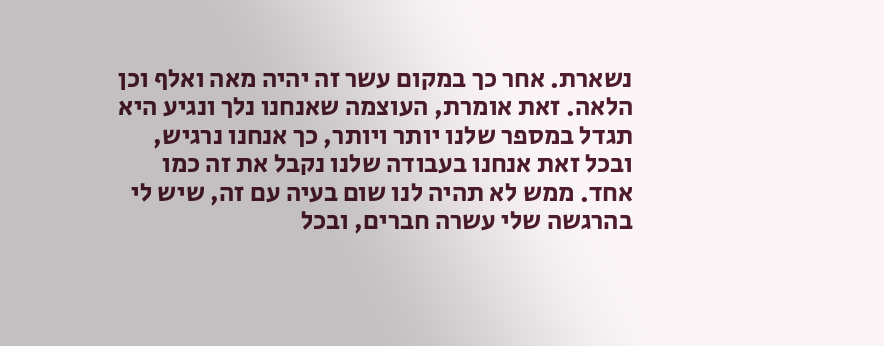נשארת. אחר כך במקום עשר זה יהיה מאה ואלף וכן הלאה. זאת אומרת, העוצמה שאנחנו נלך ונגיע היא תגדל במספר שלנו יותר ויותר, כך אנחנו נרגיש, ובכל זאת אנחנו בעבודה שלנו נקבל את זה כמו אחד. ממש לא תהיה לנו שום בעיה עם זה, שיש לי בהרגשה שלי עשרה חברים, ובכל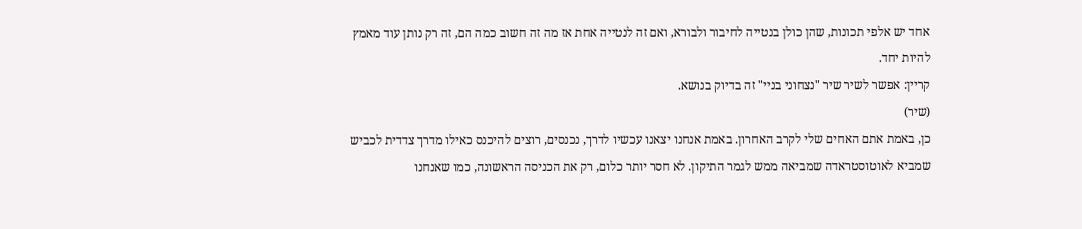אחד יש אלפי תכונות, שהן כולן בנטייה לחיבור ולבורא, ואם זה לנטייה אחת אז מה זה חשוב כמה הם, זה רק נותן עוד מאמץ להיות יחד.
קריין: אפשר לשיר שיר "נצחוני בניי" זה בדיוק בנושא.
(שיר)
כן, באמת אתם האחים שלי לקרב האחרון. באמת אנחנו יצאנו עכשיו לדרך, נכנסים, רוצים להיכנס כאילו מדרך צדדית לכביש שמביא לאוטוסטראדה שמביאה ממש לגמר התיקון. לא חסר יותר כלום, רק את הכניסה הראשונה, כמו שאנחנו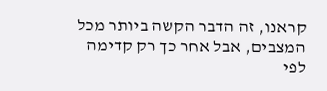קראנו, זה הדבר הקשה ביותר מכל המצבים, אבל אחר כך רק קדימה לפי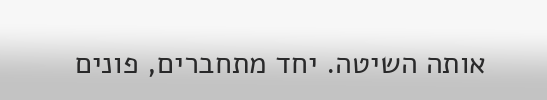אותה השיטה. יחד מתחברים, פונים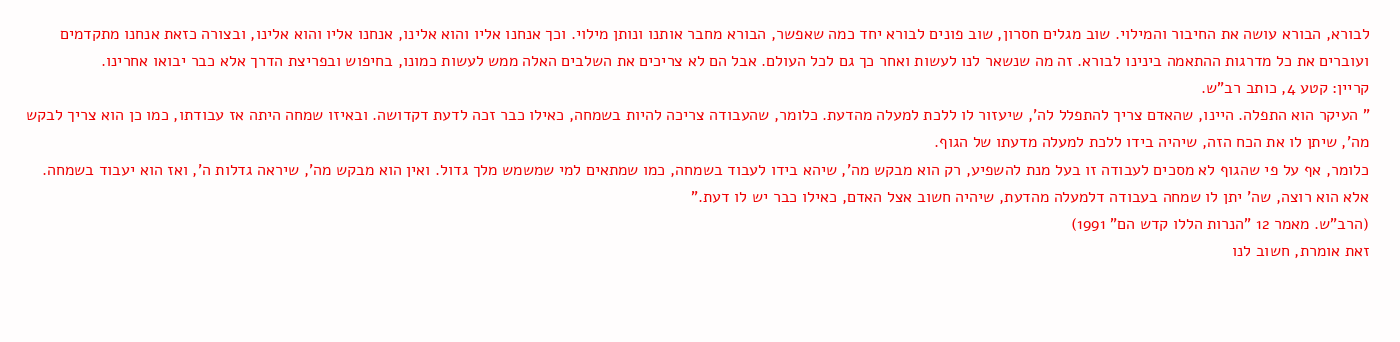לבורא, הבורא עושה את החיבור והמילוי. שוב מגלים חסרון, שוב פונים לבורא יחד כמה שאפשר, הבורא מחבר אותנו ונותן מילוי. וכך אנחנו אליו והוא אלינו, אנחנו אליו והוא אלינו, ובצורה כזאת אנחנו מתקדמים ועוברים את כל מדרגות ההתאמה בינינו לבורא. זה מה שנשאר לנו לעשות ואחר כך גם לכל העולם. אבל הם לא צריכים את השלבים האלה ממש לעשות כמונו, בחיפוש ובפריצת הדרך אלא כבר יבואו אחרינו.
קריין: קטע 4, כותב רב"ש.
" העיקר הוא התפלה. היינו, שהאדם צריך להתפלל לה', שיעזור לו ללכת למעלה מהדעת. כלומר, שהעבודה צריכה להיות בשמחה, כאילו כבר זכה לדעת דקדושה. ובאיזו שמחה היתה אז עבודתו, כמו כן הוא צריך לבקש מה', שיתן לו את הכח הזה, שיהיה בידו ללכת למעלה מדעתו של הגוף.
כלומר, אף על פי שהגוף לא מסכים לעבודה זו בעל מנת להשפיע, רק הוא מבקש מה', שיהא בידו לעבוד בשמחה, כמו שמתאים למי שמשמש מלך גדול. ואין הוא מבקש מה', שיראה גדלות ה', ואז הוא יעבוד בשמחה. אלא הוא רוצה, שה' יתן לו שמחה בעבודה דלמעלה מהדעת, שיהיה חשוב אצל האדם, כאילו כבר יש לו דעת."
(הרב"ש. מאמר 12 "הנרות הללו קדש הם" 1991)
זאת אומרת, חשוב לנו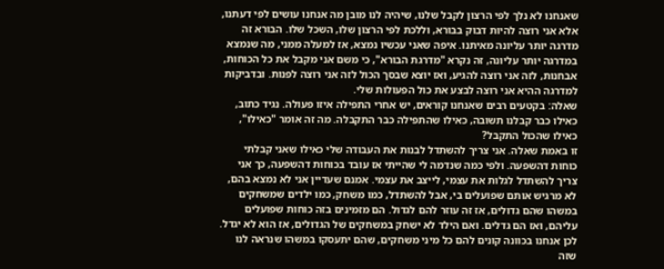שאנחנו לא נלך לפי הרצון לקבל שלנו, שיהיה לנו מובן מה אנחנו עושים לפי דעתנו, אלא אני רוצה להיות דבוק בבורא, וללכת לפי הרצון שלו, השכל שלו. הבורא זה מדרגה יותר עליונה מאיתנו. איפה שאני עכשיו נמצא, אז למעלה ממני, מה שנמצא במדרגה יותר עליונה, זה נקרא "מדרגת הבורא", כי משם אני מקבל את כל הכוחות, אבחנות, לזה אני רוצה להגיע, ואז יוצא שבסך הכול לזה אני רוצה לפנות. ובדביקות למדרגה ההיא אני רוצה לבצע את כול הפעולות שלי.
שאלה: בקטעים רבים שאנחנו קוראים, יש אחרי התפילה איזו פעולה. נגיד כתוב, כאילו כבר קבלנו תשובה, כאילו שהתפילה כבר התקבלה. מה זה אומר "כאילו", כאילו שהכול התקבל?
זו באמת שאלה. אני צריך להשתדל לבנות את העבודה שלי כאילו שאני קבלתי כוחות דהשפעה. ולפי כמה שנדמה לי שהייתי אז עובד בכוחות דהשפעה, כך אני צריך להשתדל לגלות את עצמי, לייצב את עצמי. אמנם שעדיין אני לא נמצא בהם, לא מרגיש אותם שפועלים בי, אבל להשתדל, כמו משחק, כמו ילדים שמשחקים במשהו שהם גדולים, אז זה עוזר להם לגדול. הם מזמינים בזה כוחות שפועלים עליהם, ואז הם גדלים. ואם הילד לא ישחק במשחקים של הגדולים, אז הוא לא יגדל.
לכן אנחנו בכוונה קונים להם כל מיני משחקים, שהם יתעסקו במשהו שנראה לנו שזה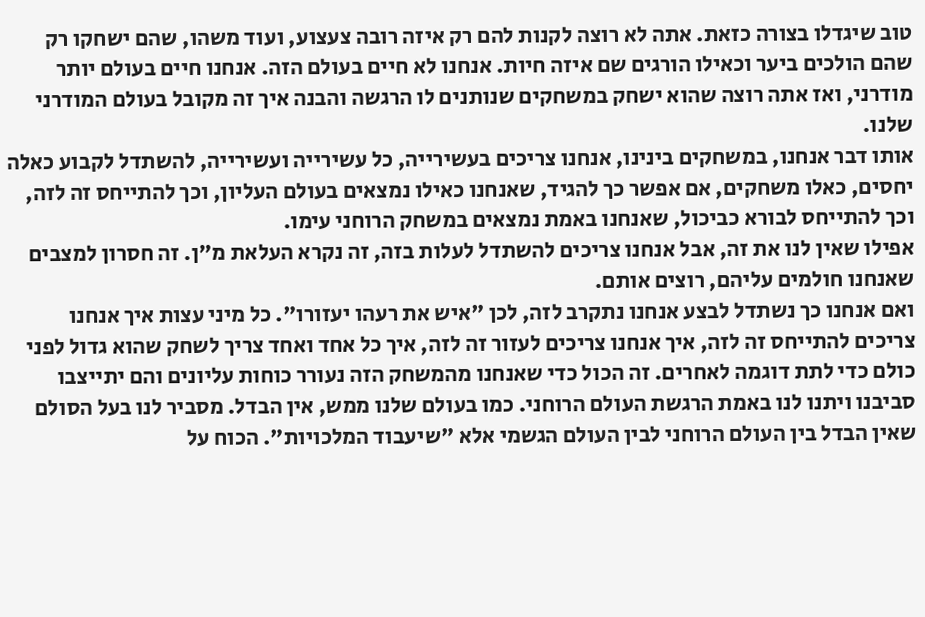טוב שיגדלו בצורה כזאת. אתה לא רוצה לקנות להם רק איזה רובה צעצוע, ועוד משהו, שהם ישחקו רק שהם הולכים ביער וכאילו הורגים שם איזה חיות. אנחנו לא חיים בעולם הזה. אנחנו חיים בעולם יותר מודרני, ואז אתה רוצה שהוא ישחק במשחקים שנותנים לו הרגשה והבנה איך זה מקובל בעולם המודרני שלנו.
אותו דבר אנחנו, במשחקים בינינו, אנחנו צריכים בעשירייה, כל עשירייה ועשירייה, להשתדל לקבוע כאלה יחסים, כאלו משחקים, אם אפשר כך להגיד, שאנחנו כאילו נמצאים בעולם העליון, וכך להתייחס זה לזה, וכך להתייחס לבורא כביכול, שאנחנו באמת נמצאים במשחק הרוחני עימו.
אפילו שאין לנו את זה, אבל אנחנו צריכים להשתדל לעלות בזה, זה נקרא העלאת מ"ן. זה חסרון למצבים שאנחנו חולמים עליהם, רוצים אותם.
ואם אנחנו כך נשתדל לבצע אנחנו נתקרב לזה, לכן "איש את רעהו יעזורו". כל מיני עצות איך אנחנו צריכים להתייחס זה לזה, איך אנחנו צריכים לעזור זה לזה, איך כל אחד ואחד צריך לשחק שהוא גדול לפני כולם כדי לתת דוגמה לאחרים. זה הכול כדי שאנחנו מהמשחק הזה נעורר כוחות עליונים והם יתייצבו סביבנו ויתנו לנו באמת הרגשת העולם הרוחני. כמו בעולם שלנו ממש, אין הבדל. מסביר לנו בעל הסולם שאין הבדל בין העולם הרוחני לבין העולם הגשמי אלא "שיעבוד המלכויות". הכוח על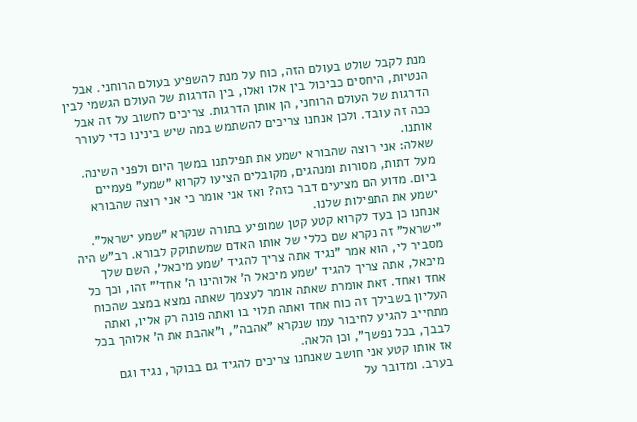מנת לקבל שולט בעולם הזה, כוח על מנת להשפיע בעולם הרוחני. אבל הנטיות, היחסים כביכול בין אלו ואלו, בין הדרגות של העולם הגשמי לבין הדרגות של העולם הרוחני, הן אותן הדרגות. צריכים לחשוב על זה אבל ככה זה עובד. ולכן אנחנו צריכים להשתמש במה שיש בינינו כדי לעורר אותנו.
שאלה: אני רוצה שהבורא ישמע את תפילתנו במשך היום ולפני השינה. מעל דתות, מסורות ומנהגים, מקובלים הציעו לקרוא "שמע" פעמיים ביום. מדוע הם מציעים דבר כזה? ואז אני אומר כי אני רוצה שהבורא ישמע את התפילות שלנו.
אנחנו כן בעד לקרוא קטע קטן שמופיע בתורה שנקרא "שמע ישראל". "ישראל" זה נקרא שם כללי של אותו האדם שמשתוקק לבורא. רב"ש היה מסביר לי, הוא אמר "נגיד אתה צריך להגיד 'שמע מיכאל', השם שלך מיכאל, אתה צריך להגיד 'שמע מיכאל ה' אלוהינו ה' אחד'" זהו, וכך כל אחד ואחד. זאת אומרת שאתה אומר לעצמך שאתה נמצא במצב שהכוח העליון בשבילך זה כוח אחד ואתה תלוי בו ואתה פונה רק אליו, ואתה מתחייב להגיע לחיבור עמו שנקרא "אהבה", ו"אהבת את ה' אלוהך בכל לבבך, בכל נפשך", וכן הלאה.
אז אותו קטע אני חושב שאנחנו צריכים להגיד גם בבוקר, נגיד וגם בערב. ומדובר על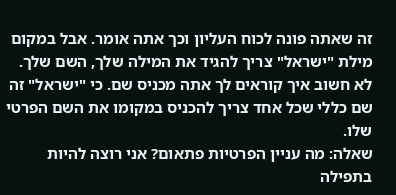זה שאתה פונה לכוח העליון וכך אתה אומר. אבל במקום מילת "ישראל" צריך להגיד את המילה שלך, השם שלך. לא חשוב איך קוראים לך אתה מכניס שם. כי "ישראל" זה שם כללי שכל אחד צריך להכניס במקומו את השם הפרטי שלו.
שאלה: מה עניין הפרטיות פתאום? אני רוצה להיות בתפילה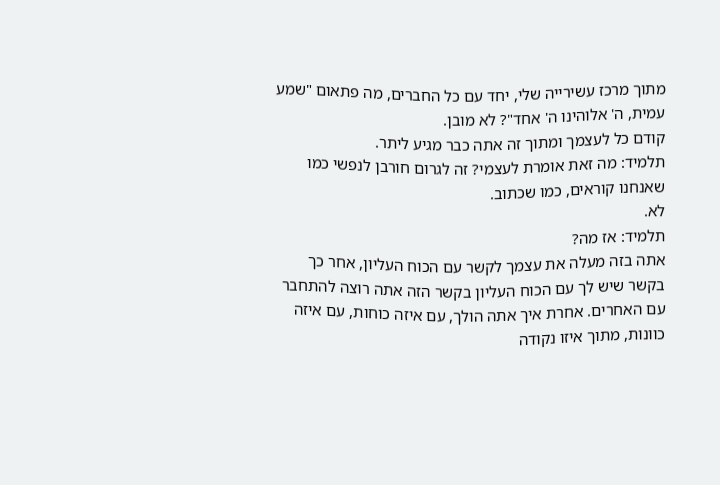מתוך מרכז עשירייה שלי, יחד עם כל החברים, מה פתאום "שמע עמית, ה' אלוהינו ה' אחד"? לא מובן.
קודם כל לעצמך ומתוך זה אתה כבר מגיע ליתר.
תלמיד: מה זאת אומרת לעצמי? זה לגרום חורבן לנפשי כמו שאנחנו קוראים, כמו שכתוב.
לא.
תלמיד: אז מה?
אתה בזה מעלה את עצמך לקשר עם הכוח העליון, אחר כך בקשר שיש לך עם הכוח העליון בקשר הזה אתה רוצה להתחבר עם האחרים. אחרת איך אתה הולך, עם איזה כוחות, עם איזה כוונות, מתוך איזו נקודה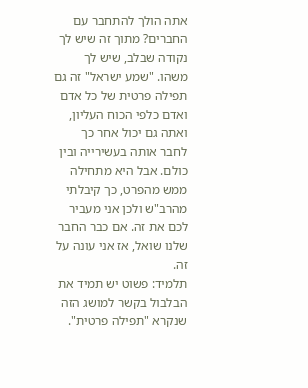אתה הולך להתחבר עם החברים? מתוך זה שיש לך נקודה שבלב, שיש לך משהו. "שמע ישראל" זה גם תפילה פרטית של כל אדם ואדם כלפי הכוח העליון, ואתה גם יכול אחר כך לחבר אותה בעשירייה ובין כולם. אבל היא מתחילה ממש מהפרט, כך קיבלתי מהרב"ש ולכן אני מעביר לכם את זה. אם כבר החבר שלנו שואל, אז אני עונה על זה.
תלמיד: פשוט יש תמיד את הבלבול בקשר למושג הזה שנקרא "תפילה פרטית".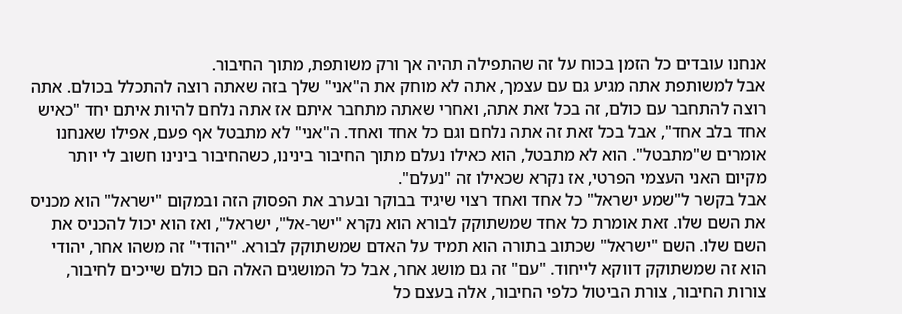אנחנו עובדים כל הזמן בכוח על זה שהתפילה תהיה אך ורק משותפת, מתוך החיבור.
אבל למשותפת אתה מגיע גם עם עצמך, אתה לא מוחק את ה"אני" שלך בזה שאתה רוצה להתכלל בכולם. אתה רוצה להתחבר עם כולם, זה בכל זאת אתה, ואחרי שאתה מתחבר איתם אז אתה נלחם להיות איתם יחד "כאיש אחד בלב אחד", אבל בכל זאת זה אתה נלחם וגם כל אחד ואחד. ה"אני" לא מתבטל אף פעם, אפילו שאנחנו אומרים ש"מתבטל". הוא לא מתבטל, הוא כאילו נעלם מתוך החיבור בינינו, כשהחיבור בינינו חשוב לי יותר מקיום האני העצמי הפרטי, אז נקרא שכאילו זה "נעלם".
אבל בקשר ל"שמע ישראל" כל אחד ואחד רצוי שיגיד בבוקר ובערב את הפסוק הזה ובמקום "ישראל" הוא מכניס את השם שלו. זאת אומרת כל אחד שמשתוקק לבורא הוא נקרא "ישר-אל", ישראל", ואז הוא יכול להכניס את השם שלו. השם "ישראל" שכתוב בתורה הוא תמיד על האדם שמשתוקק לבורא. "יהודי" זה משהו אחר, יהודי הוא זה שמשתוקק דווקא לייחוד. "עם" זה גם מושג אחר, אבל כל המושגים האלה הם כולם שייכים לחיבור, צורות החיבור, צורת הביטול כלפי החיבור, אלה בעצם כל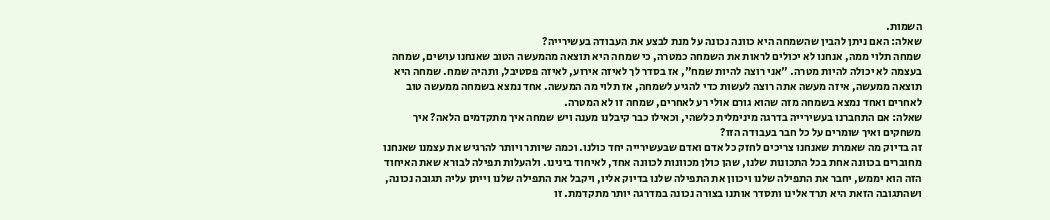השמות.
שאלה: האם ניתן להבין שהשמחה היא כוונה נכונה על מנת לבצע את העבודה בעשירייה?
שמחה תלוי ממה, אנחנו לא יכולים לראות את השמחה כמטרה, כי שמחה היא תוצאה מהמעשה הטוב שאנחנו עושים, שמחה בעצמה לא יכולה להיות מטרה. "אני רוצה להיות שמח", אז בסדר לך לאיזה אירוע, לאיזה פסטיבל, ותהיה שמח. שמחה היא תוצאה ממעשה, איזה מעשה אתה רוצה לעשות כדי להגיע לשמחה, אז תלוי מה המעשה. אחד נמצא בשמחה ממעשה טוב לאחרים ואחד נמצא בשמחה מזה שהוא גורם אולי רע לאחרים, שמחה זו לא המטרה.
שאלה: אם התחברנו בעשירייה בדרגה מינימלית כלשהי, וכאילו כבר קיבלנו מענה ויש שמחה איך מתקדמים הלאה? איך משחקים ואיך שומרים על כל חבר בעבודה הזו?
זה בדיוק מה שאמרת שאנחנו צריכים לחזק כל אדם ואדם שבעשירייה יחד כולנו. וכמה שיותר ויותר להרגיש את עצמנו שאנחנו מחוברים בכוונה אחת בכל התכונות שלנו, שהן כולן מכוונות לכוונה אחד, לאיחוד בינינו. ולהעלות תפילה לבורא שאת האיחוד הזה הוא יממש, יחבר את התפילה שלנו ויכוון את התפילה שלנו בדיוק אליו, ויקבל את התפילה שלנו וייתן עליה תגובה נכונה, ושהתגובה הזאת היא תרד אלינו ותסדר אותנו בצורה נכונה במדרגה יותר מתקדמת. זו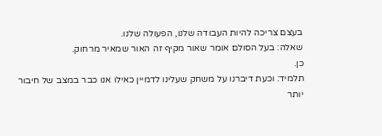בעצם צריכה להיות העבודה שלנו, הפעולה שלנו.
שאלה: בעל הסולם אומר שאור מקיף זה האור שמאיר מרחוק.
כן.
תלמיד: וכעת דיברנו על משחק שעלינו לדמיין כאילו אנו כבר במצב של חיבור יותר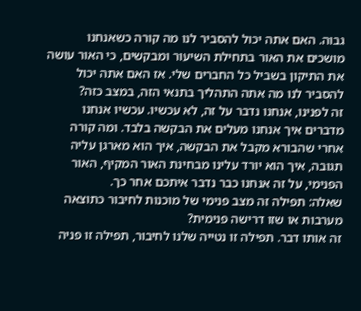גבוה. האם אתה יכול להסביר לנו מה קורה כשאנחנו מושכים את האור בתחילת השיעור ומבקשים, כי האור עושה את התיקון בשביל כל החברים שלי. אז האם אתה יכול להסביר לנו מה אתה התהליך בתנאי הזה, במצב כזה?
זה לפנינו, אנחנו נדבר על זה, לא עכשיו. עכשיו אנחנו מדברים איך אנחנו מעלים את הבקשה בלבד. ומה קורה אחרי שהבורא מקבל את הבקשה, איך הוא מארגן עליה תגובה, איך הוא יורד עלינו מבחינת האור המקיף, האור הפנימי, על זה אנחנו כבר נדבר איתכם אחר כך.
שאלה: תפילה זה מצב פנימי של מוכנות לחיבור כתוצאה מערבות או שזו דרישה פנימית?
זה אותו דבר. תפילה זו נטייה שלנו לחיבור, תפילה זו פניה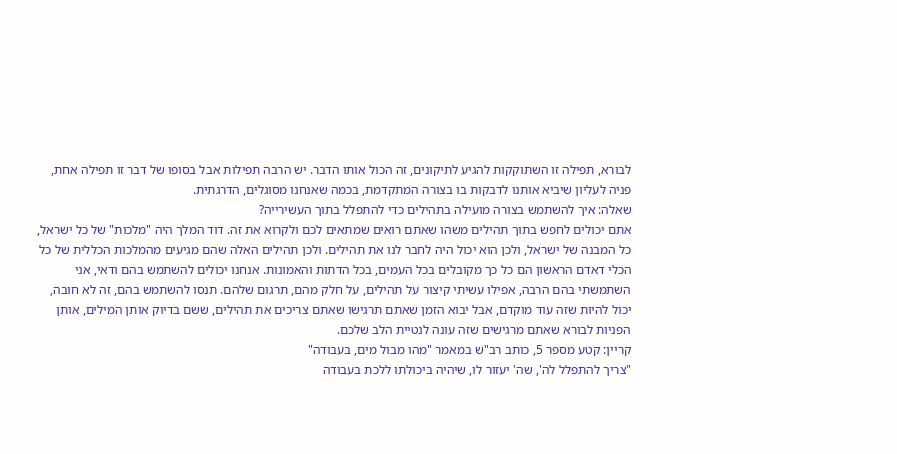לבורא, תפילה זו השתוקקות להגיע לתיקונים, זה הכול אותו הדבר. יש הרבה תפילות אבל בסופו של דבר זו תפילה אחת, פניה לעליון שיביא אותנו לדבקות בו בצורה המתקדמת, בכמה שאנחנו מסוגלים, הדרגתית.
שאלה: איך להשתמש בצורה מועילה בתהילים כדי להתפלל בתוך העשירייה?
אתם יכולים לחפש בתוך תהילים משהו שאתם רואים שמתאים לכם ולקרוא את זה. דוד המלך היה "מלכות" של כל ישראל, כל המבנה של ישראל, ולכן הוא יכול היה לחבר לנו את תהילים. ולכן תהילים האלה שהם מגיעים מהמלכות הכללית של כל הכלי דאדם הראשון הם כל כך מקובלים בכל העמים, בכל הדתות והאמונות. אנחנו יכולים להשתמש בהם ודאי, אני השתמשתי בהם הרבה, אפילו עשיתי קיצור על תהילים, על חלק מהם, תרגום שלהם. תנסו להשתמש בהם, זה לא חובה, יכול להיות שזה עוד מוקדם, אבל יבוא הזמן שאתם תרגישו שאתם צריכים את תהילים, ששם בדיוק אותן המילים, אותן הפניות לבורא שאתם מרגישים שזה עונה לנטיית הלב שלכם.
קריין: קטע מספר 5, כותב רב"ש במאמר "מהו מבול מים, בעבודה"
"צריך להתפלל לה', שה' יעזור לו, שיהיה ביכולתו ללכת בעבודה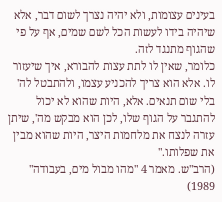בעינים עצומות, ולא יהיה נצרך לשום דבר, אלא שיהיה בידו לעשות הכל לשם שמים, אף על פי שהגוף מתנגד לזה.
כלומר, שאין לו לתת עצות להבורא, איך שיעזור לו. אלא הוא צריך להכניע עצמו, ולהתבטל לה' בלי שום תנאים. אלא, היות שהוא לא יכול להתגבר על הגוף שלו, לכן הוא מבקש מה', שיתן עזרה לנצח את מלחמות היצר, היות שהוא מבין את שפלותו."
(הרב"ש. מאמר 4 "מהו מבול מים, בעבודה" 1989)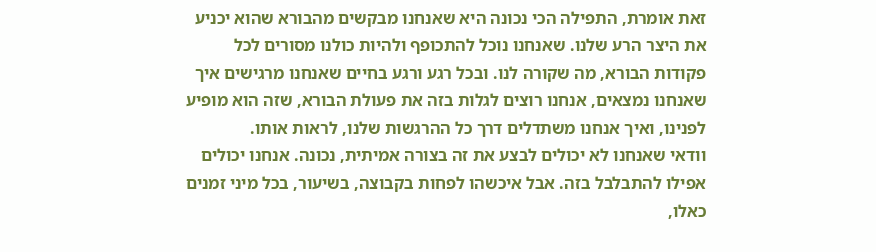זאת אומרת, התפילה הכי נכונה היא שאנחנו מבקשים מהבורא שהוא יכניע את היצר הרע שלנו. שאנחנו נוכל להתכופף ולהיות כולנו מסורים לכל פקודות הבורא, מה שקורה לנו. ובכל רגע ורגע בחיים שאנחנו מרגישים איך שאנחנו נמצאים, אנחנו רוצים לגלות בזה את פעולת הבורא, שזה הוא מופיע לפנינו, ואיך אנחנו משתדלים דרך כל ההרגשות שלנו, לראות אותו.
וודאי שאנחנו לא יכולים לבצע את זה בצורה אמיתית, נכונה. אנחנו יכולים אפילו להתבלבל בזה. אבל איכשהו לפחות בקבוצה, בשיעור, בכל מיני זמנים כאלו,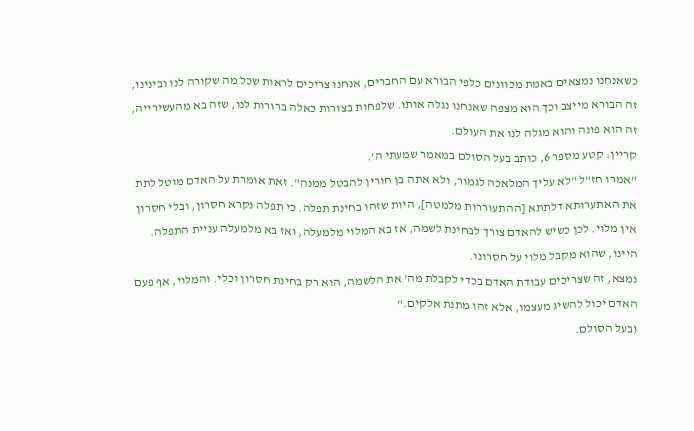כשאנחנו נמצאים באמת מכוונים כלפי הבורא עם החברים, אנחנו צריכים לראות שכל מה שקורה לנו ובינינו, זה הבורא מייצב וכך הוא מצפה שאנחנו נגלה אותו. שלפחות בצורות כאלה ברורות לנו, שזה בא מהעשירייה, זה הוא פונה והוא מגלה לנו את העולם.
קריין: קטע מספר 6, כותב בעל הסולם במאמר שמעתי ה'.
"אמרו חז"ל "לא עליך המלאכה לגמור, ולא אתה בן חורין להבטל ממנה". זאת אומרת על האדם מוטל לתת את האתערותא דלתתא [ההתעוררות מלמטה], היות שזהו בחינת תפלה. כי תפלה נקרא חסרון, ובלי חסרון אין מלוי. לכן כשיש להאדם צורך לבחינת לשמה, אז בא המלוי מלמעלה, ואז בא מלמעלה עניית התפלה. היינו, שהוא מקבל מלוי על חסרונו.
נמצא, זה שצריכים עבודת האדם בכדי לקבלת מה' את הלשמה, הוא רק בחינת חסרון וכלי. והמלוי, אף פעם האדם יכול להשיג מעצמו, אלא זהו מתנת אלקים."
(בעל הסולם.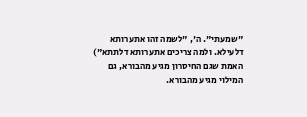"שמעתי". ה', "לשמה זהו אתערותא דלעילא. ולמה צריכים אתערותא דלתתא")
האמת שגם החיסרון מגיע מהבורא, גם המילוי מגיע מהבורא.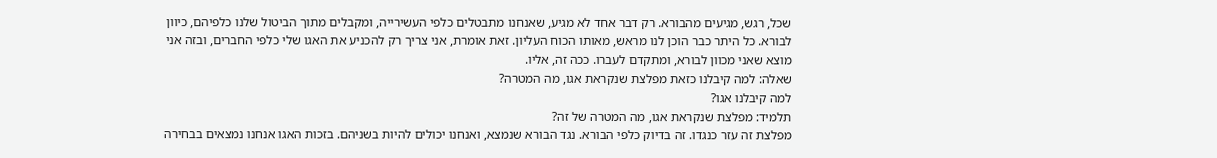שכל, רגש, מגיעים מהבורא. רק דבר אחד לא מגיע, שאנחנו מתבטלים כלפי העשירייה, ומקבלים מתוך הביטול שלנו כלפיהם, כיוון לבורא. כל היתר כבר הוכן לנו מראש, מאותו הכוח העליון. זאת אומרת, אני צריך רק להכניע את האגו שלי כלפי החברים, ובזה אני מוצא שאני מכוון לבורא, ומתקדם לעברו. ככה זה, אליו.
שאלה: למה קיבלנו כזאת מפלצת שנקראת אגו, מה המטרה?
למה קיבלנו אגו?
תלמיד: מפלצת שנקראת אגו, מה המטרה של זה?
מפלצת זה עזר כנגדו. זה בדיוק כלפי הבורא. נגד הבורא שנמצא, ואנחנו יכולים להיות בשניהם. בזכות האגו אנחנו נמצאים בבחירה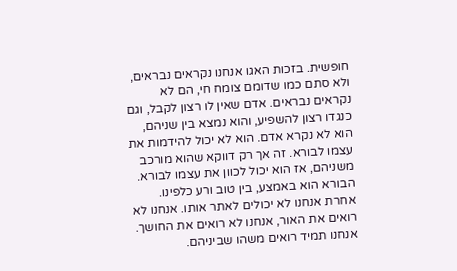חופשית. בזכות האגו אנחנו נקראים נבראים, ולא סתם כמו שדומם צומח חי, הם לא נקראים נבראים. אדם שאין לו רצון לקבל, וגם כנגדו רצון להשפיע, והוא נמצא בין שניהם, הוא לא נקרא אדם. הוא לא יכול להידמות את עצמו לבורא. זה אך רק דווקא שהוא מורכב משניהם, אז הוא יכול לכוון את עצמו לבורא. הבורא הוא באמצע, בין טוב ורע כלפינו. אחרת אנחנו לא יכולים לאתר אותו. אנחנו לא רואים את האור, אנחנו לא רואים את החושך. אנחנו תמיד רואים משהו שביניהם.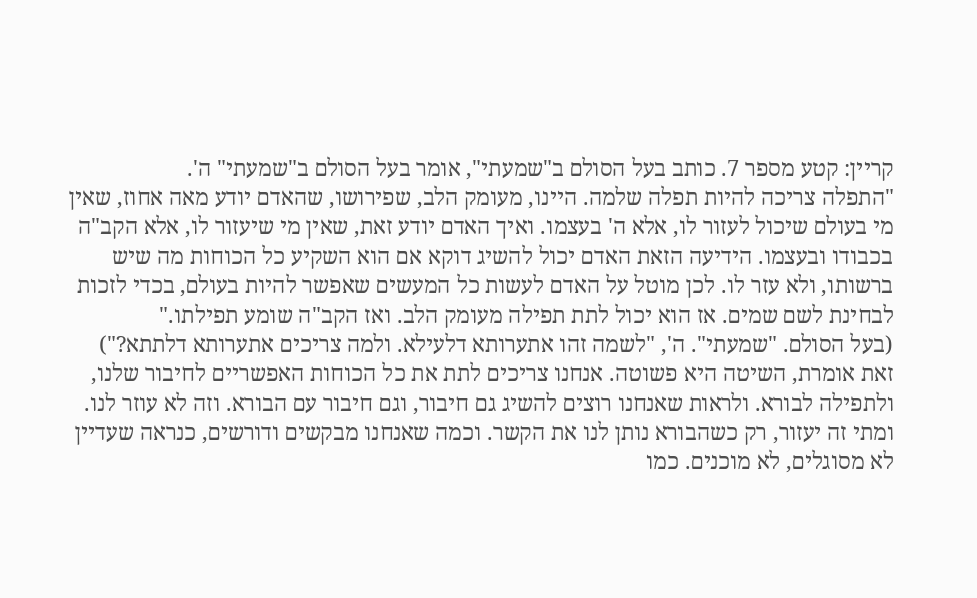קריין: קטע מספר 7. כותב בעל הסולם ב"שמעתי", אומר בעל הסולם ב"שמעתי" ה'.
"התפלה צריכה להיות תפלה שלמה. היינו, מעומק הלב, שפירושו, שהאדם יודע מאה אחוז, שאין מי בעולם שיכול לעזור לו, אלא ה' בעצמו. ואיך האדם יודע זאת, שאין מי שיעזור לו, אלא הקב"ה בכבודו ובעצמו. הידיעה הזאת האדם יכול להשיג דוקא אם הוא השקיע כל הכוחות מה שיש ברשותו, ולא עזר לו. לכן מוטל על האדם לעשות כל המעשים שאפשר להיות בעולם, בכדי לזכות לבחינת לשם שמים. אז הוא יכול לתת תפילה מעומק הלב. ואז הקב"ה שומע תפילתו."
(בעל הסולם. "שמעתי". ה', "לשמה זהו אתערותא דלעילא. ולמה צריכים אתערותא דלתתא?")
זאת אומרת, השיטה היא פשוטה. אנחנו צריכים לתת את כל הכוחות האפשריים לחיבור שלנו, ולתפילה לבורא. ולראות שאנחנו רוצים להשיג גם חיבור, וגם חיבור עם הבורא. וזה לא עוזר לנו. ומתי זה יעזור, רק כשהבורא נותן לנו את הקשר. וכמה שאנחנו מבקשים ודורשים, כנראה שעדיין לא מסוגלים, לא מוכנים. כמו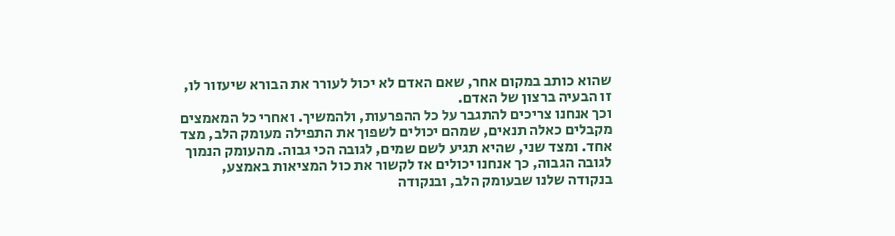שהוא כותב במקום אחר, שאם האדם לא יכול לעורר את הבורא שיעזור לו, זו הבעיה ברצון של האדם.
וכך אנחנו צריכים להתגבר על כל ההפרעות, ולהמשיך. ואחרי כל המאמצים מקבלים כאלה תנאים, שמהם יכולים לשפוך את התפילה מעומק הלב, מצד אחד. ומצד שני, שהיא תגיע לשם שמים, לגובה הכי גבוה. מהעומק הנמוך לגובה הגבוה, כך אנחנו יכולים אז לקשור את כול המציאות באמצע, בנקודה שלנו שבעומק הלב, ובנקודה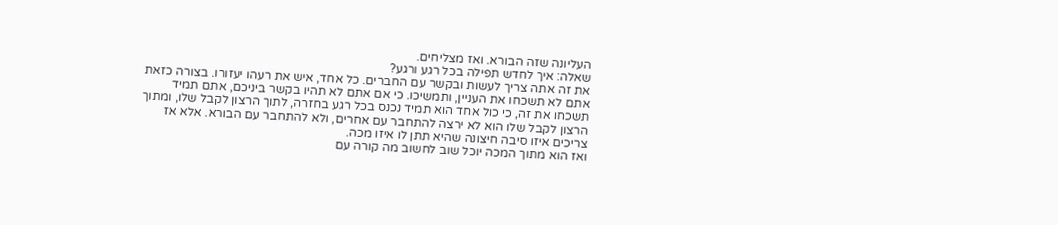העליונה שזה הבורא. ואז מצליחים.
שאלה: איך לחדש תפילה בכל רגע ורגע?
את זה אתה צריך לעשות ובקשר עם החברים. כל אחד, איש את רעהו יעזורו. בצורה כזאת אתם לא תשכחו את העניין, ותמשיכו. כי אם אתם לא תהיו בקשר ביניכם, אתם תמיד תשכחו את זה, כי כול אחד הוא תמיד נכנס בכל רגע בחזרה, לתוך הרצון לקבל שלו, ומתוך הרצון לקבל שלו הוא לא ירצה להתחבר עם אחרים, ולא להתחבר עם הבורא. אלא אז צריכים איזו סיבה חיצונה שהיא תתן לו איזו מכה.
ואז הוא מתוך המכה יוכל שוב לחשוב מה קורה עם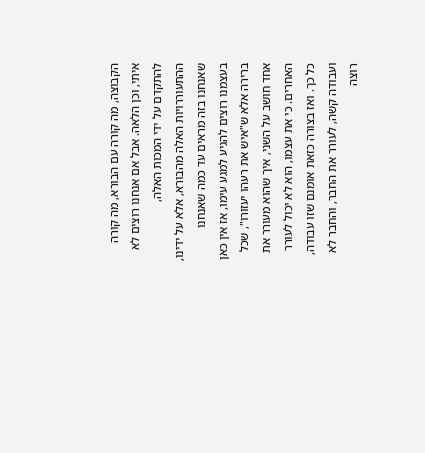הקבוצה, מה קורה עם הבורא, מה קורה איתי, וכן הלאה. אבל אם אנחנו רוצים לא להתקדם על ידי המכות האלה, ההתעוררויות האלה מהבורא, אלא על ידינו, שאנחנו בזה מראים עד כמה שאנחנו בעצמנו רוצים להגיע למגע עימו, אז אין כאן ברירה אלא ש"איש את רעהו יעזורו", שכל אחד חושב על השני, איך שהוא מעורר את האחרים. כי את עצמו, הוא לא יכול לעורר כל כך. ואז בצורה כזאת אומנם שזו עבודה, ועבודה קשה, לעורר את החבר, והחבר לא רוצה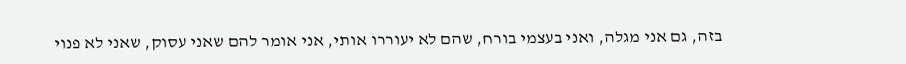בזה, גם אני מגלה, ואני בעצמי בורח, שהם לא יעוררו אותי, אני אומר להם שאני עסוק, שאני לא פנוי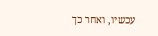עכשיו, ואחר כך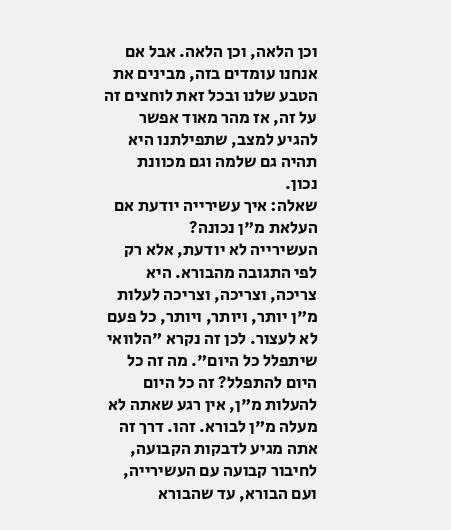וכן הלאה, וכן הלאה. אבל אם אנחנו עומדים בזה, מבינים את הטבע שלנו ובכל זאת לוחצים זה על זה, אז מהר מאוד אפשר להגיע למצב, שתפילתנו היא תהיה גם שלמה וגם מכוונת נכון.
שאלה: איך עשירייה יודעת אם העלאת מ"ן נכונה?
העשירייה לא יודעת, אלא רק לפי התגובה מהבורא. היא צריכה, וצריכה, וצריכה לעלות מ"ן יותר, ויותר, ויותר, כל פעם לא לעצור. לכן זה נקרא "הלוואי שיתפלל כל היום". מה זה כל היום להתפלל? זה כל היום להעלות מ"ן, אין רגע שאתה לא מעלה מ"ן לבורא. זהו. דרך זה אתה מגיע לדבקות הקבועה, לחיבור קבועה עם העשירייה, ועם הבורא, עד שהבורא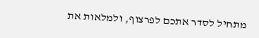מתחיל לסדר אתכם לפרצוף, ולמלאות את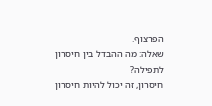הפרצוף.
שאלה: מה ההבדל בין חיסרון לתפילה?
חיסרון, זה יכול להיות חיסרון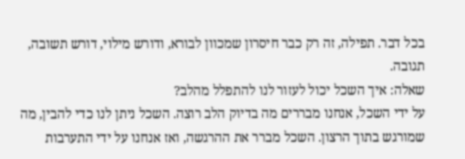בכל דבר. תפילה, זה רק כבר חיסרון שמכוון לבורא, ודורש מילוי, דורש תשובה, תגובה.
שאלה: איך השכל יכול לעזור לנו להתפלל מהלב?
על ידי השכל, אנחנו מבררים מה בדיוק הלב רוצה. השכל ניתן לנו כדי להבין, מה שמורגש בתוך הרצון. השכל מברר את ההרגשה, ואז אנחנו על ידי התערבות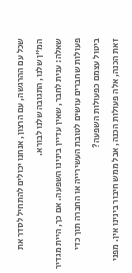שכל עם ההרגשה, עם הרצון, אנחנו יכולים להתחיל לסדר את המ"ן שלנו, התגובה שלנו לבורא.
שאלה: ענית לחבר, שאין עדיין בינינו השפעה. אם כך, היית מגדיר פעולות שחברים עושים לטובת העשירייה או החברה תוך כדי ביטול עצמם כפעולות השפעה?
זאת הכנה, אלה פעולות הכנה, אבל ממש חיבור בינינו אין. מפני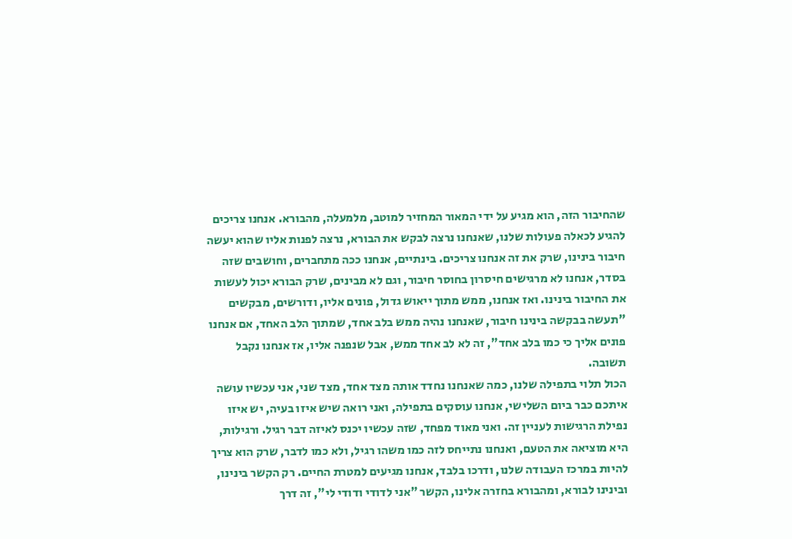שהחיבור הזה, הוא מגיע על ידי המאור המחזיר למוטב, מלמעלה, מהבורא. אנחנו צריכים להגיע לכאלה פעולות שלנו, שאנחנו נרצה לבקש את הבורא, נרצה לפנות אליו שהוא יעשה חיבור בינינו, שרק את זה אנחנו צריכים. בינתיים, אנחנו ככה מתחברים, וחושבים שזה בסדר, אנחנו לא מרגישים חיסרון בחוסר חיבור, וגם לא מבינים, שרק הבורא יכול לעשות את החיבור בינינו. ואז אנחנו, ממש מתוך ייאוש גדול, פונים אליו, ודורשים, מבקשים "תעשה בבקשה בינינו חיבור, שאנחנו נהיה ממש בלב אחד, שמתוך הלב האחד, אם אנחנו פונים אליך כי כמו בלב אחד", זה לא לב אחד ממש, אבל שנפנה אליו, אז אנחנו נקבל תשובה.
הכול תלוי בתפילה שלנו, כמה שאנחנו נחדד אותה מצד אחד, מצד שני, אני עכשיו עושה איתכם כבר ביום השלישי, אנחנו עוסקים בתפילה, ואני רואה שיש איזו בעיה, יש איזו נפילת הרגישות לעניין זה. ואני מאוד מפחד, שזה עכשיו יכנס לאיזה דבר רגיל. ורגילות, היא מוציאה את הטעם, ואנחנו נתייחס לזה כמו משהו רגיל, ולא כמו לדבר, שרק הוא צריך להיות במרכז העבודה שלנו, ודרכו בלבד, אנחנו מגיעים למטרת החיים. רק הקשר בינינו, ובינינו לבורא, ומהבורא בחזרה אלינו, הקשר "אני לדודי ודודי לי", זה דרך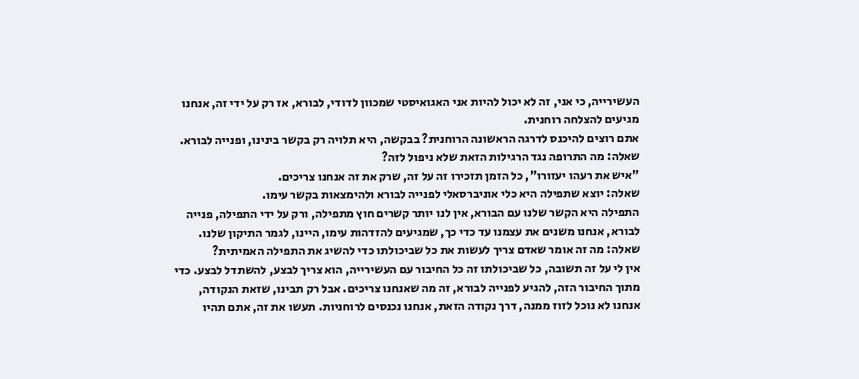העשירייה, כי אני, זה לא יכול להיות אני האגואיסטי שמכוון לדודי, לבורא, אז רק על ידי זה, אנחנו מגיעים להצלחה רוחנית.
אתם רוצים להיכנס לדרגה הראשונה הרוחנית? בבקשה, היא תלויה רק בקשר בינינו, ופנייה לבורא.
שאלה: מה התרופה נגד הרגילות הזאת שלא ניפול לזה?
"איש את רעהו יעזורו", כל הזמן תזכירו זה על זה, שרק את זה אנחנו צריכים.
שאלה: יוצא שתפילה היא כלי אוניברסאלי לפנייה לבורא ולהימצאות בקשר עימו.
התפילה היא הקשר שלנו עם הבורא, אין לנו יותר קשרים חוץ מתפילה, ורק על ידי התפילה, פנייה לבורא, אנחנו משנים את עצמנו עד כדי כך, שמגיעים להזדהות עימו, היינו, לגמר התיקון שלנו.
שאלה: מה זה אומר שאדם צריך לעשות את כל שביכולתו כדי להשיג את התפילה האמיתית?
אין לי על זה תשובה, כל שביכולתו זה כל החיבור עם העשירייה, הוא צריך לבצע, להשתדל לבצע. כדי מתוך החיבור הזה, להגיע לפנייה לבורא, זה מה שאנחנו צריכים. אבל רק תבינו, שזאת הנקודה, אנחנו לא נוכל לזוז ממנה, דרך נקודה הזאת, אנחנו נכנסים לרוחניות. תעשו את זה, אתם תהיו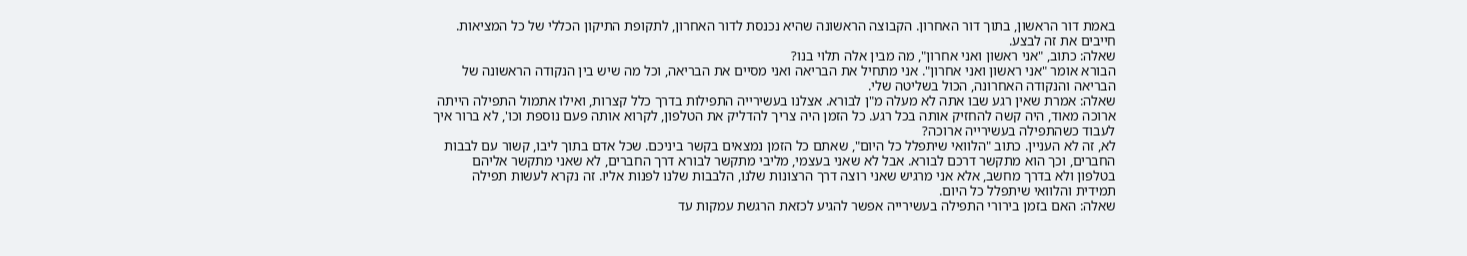באמת דור הראשון, בתוך דור האחרון. הקבוצה הראשונה שהיא נכנסת לדור האחרון, לתקופת התיקון הכללי של כל המציאות. חייבים את זה לבצע.
שאלה: כתוב, "אני ראשון ואני אחרון", מה מבין אלה תלוי בנו?
הבורא אומר "אני ראשון ואני אחרון". אני מתחיל את הבריאה ואני מסיים את הבריאה, וכל מה שיש בין הנקודה הראשונה של הבריאה והנקודה האחרונה, הכול בשליטה שלי.
שאלה: אמרת שאין רגע שבו אתה לא מעלה מ"ן לבורא. אצלנו בעשירייה התפילות בדרך כלל קצרות, ואילו אתמול התפילה הייתה ארוכה מאוד, היה קשה להחזיק אותה בכל רגע. כל הזמן היה צריך להדליק את הטלפון, לקרוא אותה פעם נוספת וכו', לא ברור איך לעבוד כשהתפילה בעשירייה ארוכה?
לא, זה לא העניין. כתוב "הלוואי שיתפלל כל היום", שאתם כל הזמן נמצאים בקשר ביניכם. שכל אדם בתוך ליבו, קשור עם לבבות החברים, וכך הוא מתקשר דרכם לבורא. אבל לא שאני בעצמי, מליבי מתקשר לבורא דרך החברים, לא שאני מתקשר אליהם בטלפון ולא בדרך מחשב, אלא אני מרגיש שאני רוצה דרך הרצונות שלנו, הלבבות שלנו לפנות אליו. זה נקרא לעשות תפילה תמידית והלוואי שיתפלל כל היום.
שאלה: האם בזמן בירורי התפילה בעשירייה אפשר להגיע לכזאת הרגשת עמקות עד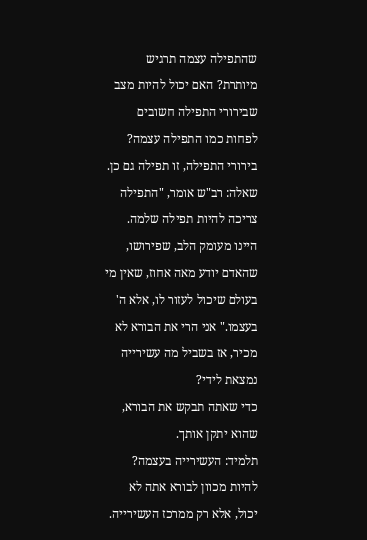שהתפילה עצמה תרגיש מיותרת? האם יכול להיות מצב שבירורי התפילה חשובים לפחות כמו התפילה עצמה?
בירורי התפילה, זו תפילה גם כן.
שאלה: רב"ש אומר, "התפילה צריכה להיות תפילה שלמה. היינו מעומק הלב, שפירושו, שהאדם יודע מאה אחוז, שאין מי בעולם שיכול לעזור לו, אלא ה' בעצמו." אני הרי את הבורא לא מכיר, אז בשביל מה עשירייה נמצאת לידי?
כדי שאתה תבקש את הבורא, שהוא יתקן אותך.
תלמיד: העשירייה בעצמה?
להיות מכוון לבורא אתה לא יכול, אלא רק ממרכז העשירייה.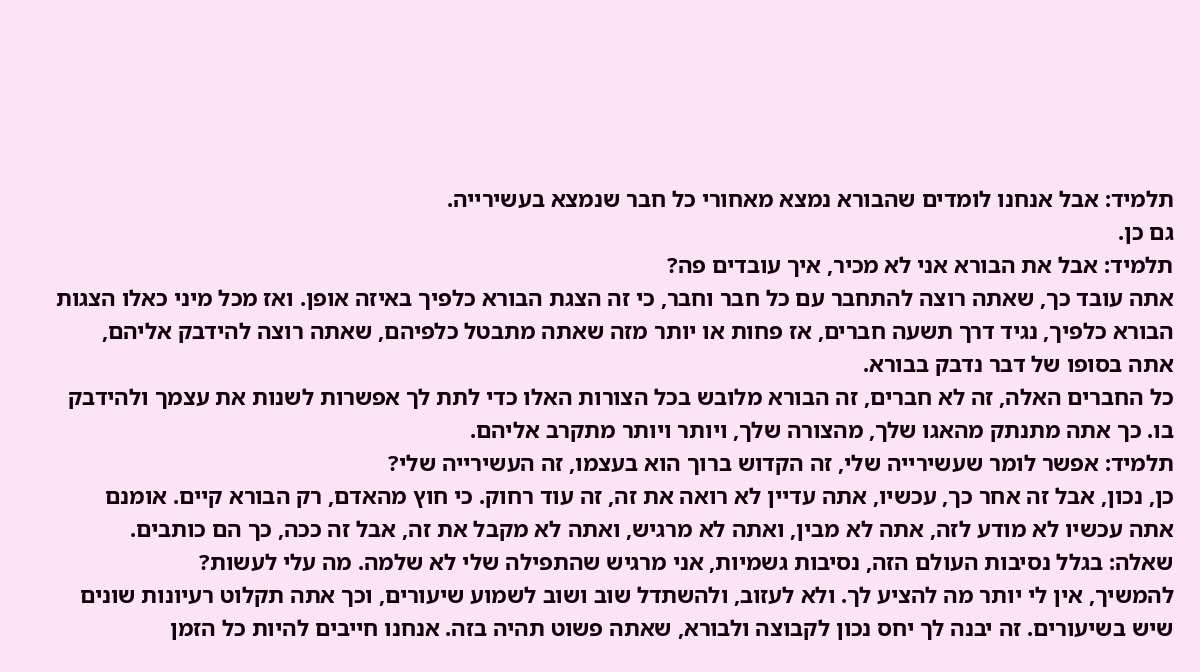תלמיד: אבל אנחנו לומדים שהבורא נמצא מאחורי כל חבר שנמצא בעשירייה.
גם כן.
תלמיד: אבל את הבורא אני לא מכיר, איך עובדים פה?
אתה עובד כך, שאתה רוצה להתחבר עם כל חבר וחבר, כי זה הצגת הבורא כלפיך באיזה אופן. ואז מכל מיני כאלו הצגות הבורא כלפיך, נגיד דרך תשעה חברים, אז פחות או יותר מזה שאתה מתבטל כלפיהם, שאתה רוצה להידבק אליהם, אתה בסופו של דבר נדבק בבורא.
כל החברים האלה, זה לא חברים, זה הבורא מלובש בכל הצורות האלו כדי לתת לך אפשרות לשנות את עצמך ולהידבק בו. כך אתה מתנתק מהאגו שלך, מהצורה שלך, ויותר ויותר מתקרב אליהם.
תלמיד: אפשר לומר שעשירייה שלי, זה הקדוש ברוך הוא בעצמו, זה העשירייה שלי?
כן, נכון, אבל זה אחר כך, עכשיו, אתה עדיין לא רואה את זה, זה עוד רחוק. כי חוץ מהאדם, רק הבורא קיים. אומנם אתה עכשיו לא מודע לזה, אתה לא מבין, ואתה לא מרגיש, ואתה לא מקבל את זה, אבל זה ככה, כך הם כותבים.
שאלה: בגלל נסיבות העולם הזה, נסיבות גשמיות, אני מרגיש שהתפילה שלי לא שלמה. מה עלי לעשות?
להמשיך, אין לי יותר מה להציע לך. ולא לעזוב, ולהשתדל שוב ושוב לשמוע שיעורים, וכך אתה תקלוט רעיונות שונים שיש בשיעורים. זה יבנה לך יחס נכון לקבוצה ולבורא, שאתה פשוט תהיה בזה. אנחנו חייבים להיות כל הזמן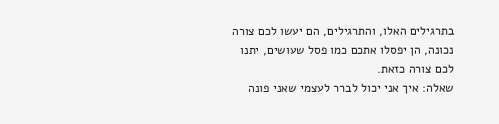בתרגילים האלו, והתרגילים, הם יעשו לכם צורה נכונה, הן יפסלו אתכם כמו פסל שעושים, יתנו לכם צורה כזאת.
שאלה: איך אני יכול לברר לעצמי שאני פונה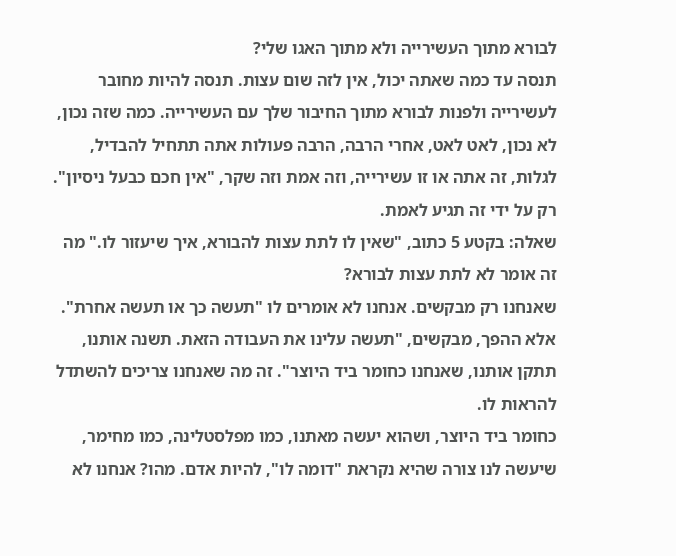לבורא מתוך העשירייה ולא מתוך האגו שלי?
תנסה עד כמה שאתה יכול, אין לזה שום עצות. תנסה להיות מחובר לעשירייה ולפנות לבורא מתוך החיבור שלך עם העשירייה. כמה שזה נכון, לא נכון, לאט לאט, אחרי הרבה, הרבה פעולות אתה תתחיל להבדיל, לגלות, זה אתה או זו עשירייה, וזה אמת וזה שקר, "אין חכם כבעל ניסיון". רק על ידי זה תגיע לאמת.
שאלה: בקטע 5 כתוב, "שאין לו לתת עצות להבורא, איך שיעזור לו." מה זה אומר לא לתת עצות לבורא?
שאנחנו רק מבקשים. אנחנו לא אומרים לו "תעשה כך או תעשה אחרת". אלא ההפך, מבקשים, "תעשה עלינו את העבודה הזאת. תשנה אותנו, תתקן אותנו, שאנחנו כחומר ביד היוצר". זה מה שאנחנו צריכים להשתדל להראות לו.
כחומר ביד היוצר, ושהוא יעשה מאתנו, כמו מפלסטלינה, כמו מחימר, שיעשה לנו צורה שהיא נקראת "דומה לו", להיות אדם. מהו? אנחנו לא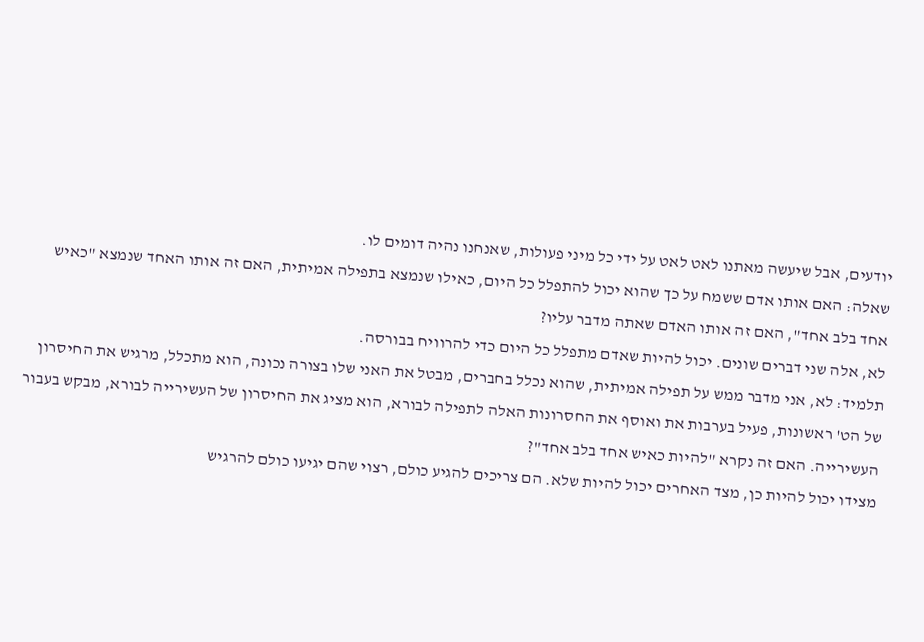יודעים, אבל שיעשה מאתנו לאט לאט על ידי כל מיני פעולות, שאנחנו נהיה דומים לו.
שאלה: האם אותו אדם ששמח על כך שהוא יכול להתפלל כל היום, כאילו שנמצא בתפילה אמיתית, האם זה אותו האחד שנמצא "כאיש אחד בלב אחד", האם זה אותו האדם שאתה מדבר עליו?
לא, אלה שני דברים שונים. יכול להיות שאדם מתפלל כל היום כדי להרוויח בבורסה.
תלמיד: לא, אני מדבר ממש על תפילה אמיתית, שהוא נכלל בחברים, מבטל את האני שלו בצורה נכונה, הוא מתכלל, מרגיש את החיסרון של הט' ראשונות, פעיל בערבות את ואוסף את החסרונות האלה לתפילה לבורא, הוא מציג את החיסרון של העשירייה לבורא, מבקש בעבור העשירייה. האם זה נקרא "להיות כאיש אחד בלב אחד"?
מצידו יכול להיות כן, מצד האחרים יכול להיות שלא. הם צריכים להגיע כולם, רצוי שהם יגיעו כולם להרגיש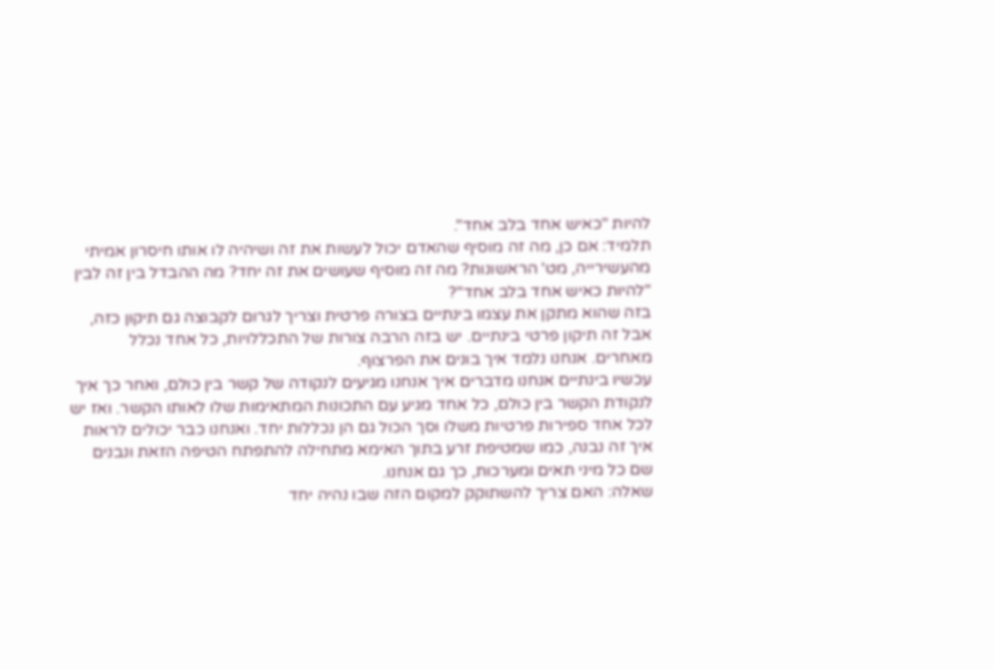להיות "כאיש אחד בלב אחד".
תלמיד: אם כן, מה זה מוסיף שהאדם יכול לעשות את זה ושיהיה לו אותו חיסרון אמיתי מהעשירייה, מט' הראשונות? מה זה מוסיף שעושים את זה יחד? מה ההבדל בין זה לבין "להיות כאיש אחד בלב אחד"?
בזה שהוא מתקן את עצמו בינתיים בצורה פרטית וצריך לגרום לקבוצה גם תיקון כזה, אבל זה תיקון פרטי בינתיים. יש בזה הרבה צורות של התכללויות, כל אחד נכלל מאחרים. אנחנו נלמד איך בונים את הפרצוף.
עכשיו בינתיים אנחנו מדברים איך אנחנו מגיעים לנקודה של קשר בין כולם, ואחר כך איך לנקודת הקשר בין כולם, כל אחד מגיע עם התכונות המתאימות שלו לאותו הקשר. ואז יש לכל אחד ספירות פרטיות משלו וסך הכול גם הן נכללות יחד. ואנחנו כבר יכולים לראות איך זה נבנה, כמו שמטיפת זרע בתוך האימא מתחילה להתפתח הטיפה הזאת ונבנים שם כל מיני תאים ומערכות, כך גם אנחנו.
שאלה: האם צריך להשתוקק למקום הזה שבו נהיה יחד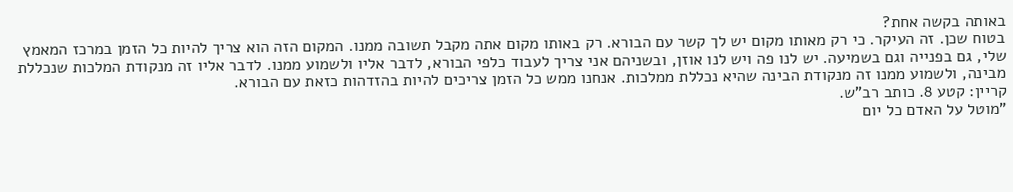באותה בקשה אחת?
בטוח שכן. זה העיקר. כי רק מאותו מקום יש לך קשר עם הבורא. רק באותו מקום אתה מקבל תשובה ממנו. המקום הזה הוא צריך להיות כל הזמן במרכז המאמץ שלי, גם בפנייה וגם בשמיעה. יש לנו פה ויש לנו אוזן, ובשניהם אני צריך לעבוד כלפי הבורא, לדבר אליו ולשמוע ממנו. לדבר אליו זה מנקודת המלכות שנכללת מבינה, ולשמוע ממנו זה מנקודת הבינה שהיא נכללת ממלכות. אנחנו ממש כל הזמן צריכים להיות בהזדהות כזאת עם הבורא.
קריין: קטע 8. כותב רב"ש.
"מוטל על האדם כל יום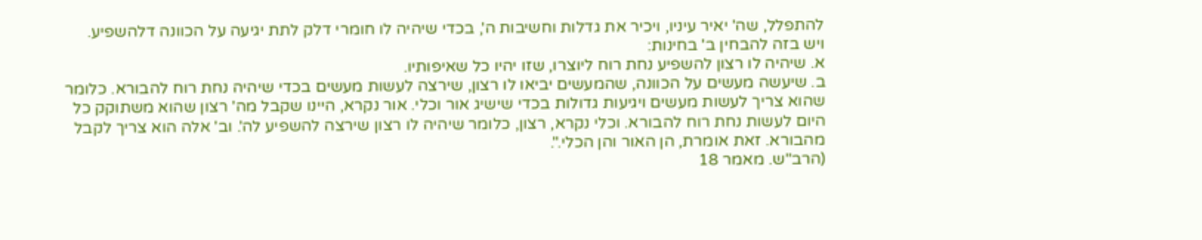להתפלל, שה' יאיר עיניו, ויכיר את גדלות וחשיבות ה', בכדי שיהיה לו חומרי דלק לתת יגיעה על הכוונה דלהשפיע.
ויש בזה להבחין ב' בחינות:
א. שיהיה לו רצון להשפיע נחת רוח ליוצרו, שזו יהיו כל שאיפותיו.
ב. שיעשה מעשים על הכוונה, שהמעשים יביאו לו רצון, שירצה לעשות מעשים בכדי שיהיה נחת רוח להבורא. כלומר שהוא צריך לעשות מעשים ויגיעות גדולות בכדי שישיג אור וכלי. אור נקרא, היינו שקבל מה' רצון שהוא משתוקק כל היום לעשות נחת רוח להבורא. וכלי נקרא, רצון, כלומר שיהיה לו רצון שירצה להשפיע לה'. וב' אלה הוא צריך לקבל מהבורא. זאת אומרת, הן האור והן הכלי.".
(הרב"ש. מאמר 18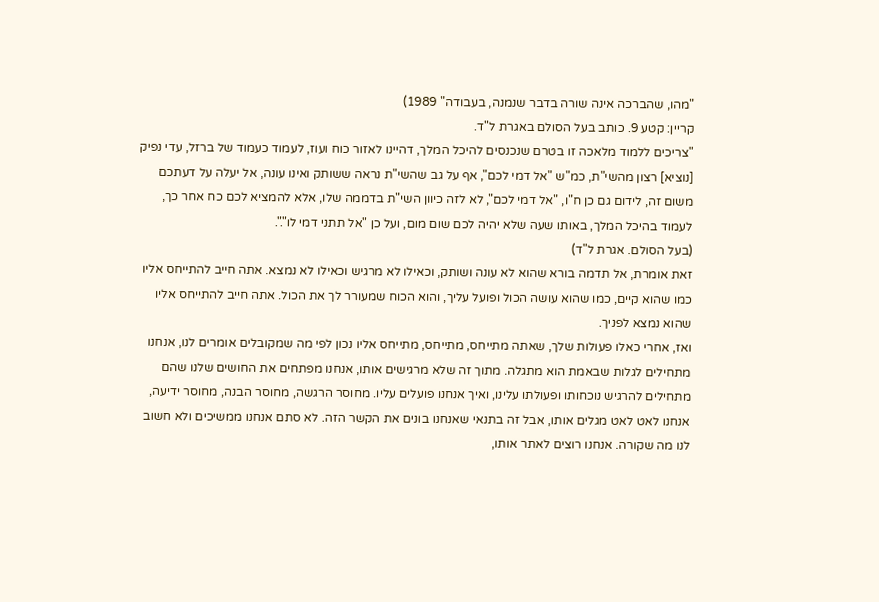"מהו, שהברכה אינה שורה בדבר שנמנה, בעבודה" 1989)
קריין: קטע 9. כותב בעל הסולם באגרת ל"ד.
"צריכים ללמוד מלאכה זו בטרם שנכנסים להיכל המלך, דהיינו לאזור כוח ועוז, לעמוד כעמוד של ברזל, עדי נפיק [נוציא] רצון מהשי"ת, כמ"ש "אל דמי לכם", אף על גב שהשי"ת נראה ששותק ואינו עונה, אל יעלה על דעתכם משום זה, לידום גם כן ח"ו, "אל דמי לכם", לא לזה כיוון השי"ת בדממה שלו, אלא להמציא לכם כח אחר כך, לעמוד בהיכל המלך, באותו שעה שלא יהיה לכם שום מום, ועל כן "אל תתני דמי לו".".
(בעל הסולם. אגרת ל"ד)
זאת אומרת, אל תדמה בורא שהוא לא עונה ושותק, וכאילו לא מרגיש וכאילו לא נמצא. אתה חייב להתייחס אליו כמו שהוא קיים, כמו שהוא עושה הכול ופועל עליך, והוא הכוח שמעורר לך את הכול. אתה חייב להתייחס אליו שהוא נמצא לפניך.
ואז, אחרי כאלו פעולות שלך, שאתה מתייחס, מתייחס, מתייחס אליו נכון לפי מה שמקובלים אומרים לנו, אנחנו מתחילים לגלות שבאמת הוא מתגלה. מתוך זה שלא מרגישים אותו, אנחנו מפתחים את החושים שלנו שהם מתחילים להרגיש נוכחותו ופעולתו עלינו, ואיך אנחנו פועלים עליו. מחוסר הרגשה, מחוסר הבנה, מחוסר ידיעה, אנחנו לאט לאט מגלים אותו, אבל זה בתנאי שאנחנו בונים את הקשר הזה. לא סתם אנחנו ממשיכים ולא חשוב לנו מה שקורה. אנחנו רוצים לאתר אותו,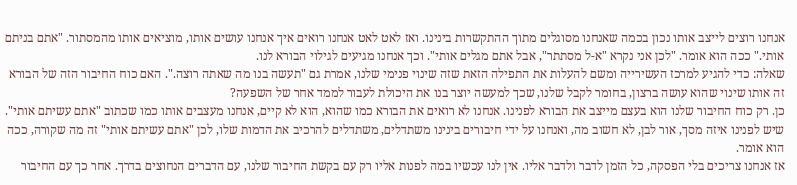אנחנו רוצים לייצב אותו נכון בכמה שאנחנו מסוגלים מתוך ההתקשרות בינינו. ואז לאט לאט אנחנו רואים איך אנחנו עושים אותו, מוציאים אותו מהמסתור. "אתם בניתם אותי." ככה הוא אומר. "לכן אני נקרא "א-ל מסתתר", אבל אתם מגלים אותי". וכך אנחנו מגיעים לגילוי הבורא לנו.
שאלה: כדי להגיע למרכז העשירייה ומשם להעלות את התפילה הזאת שזה שינוי פנימי שלנו, אמרת גם "תעשה בנו מה שאתה רוצה.". האם כוח החיבור הזה של הבורא זה אותו שינוי שהוא עושה ברצון, בחומר לקבל שלנו, שכך למעשה יוצר בנו את היכולת לעבור לממד אחר של השפעה?
כן. רק כוח החיבור שלנו הוא בעצם מייצב את הבורא לפנינו. אנחנו לא רואים את הבורא כמו שהוא, הוא לא קיים, אנחנו מעצבים אותו כמו שכתוב "אתם עשיתם אותי". שיש לפנינו איזה מסך, אור לבן, לא חשוב מה, ואנחנו על ידי חיבורים בינינו משתדלים, משתדלים להרכיב את הדמות שלו, לכן "אתם עשיתם אותי" זה מה שקורה, ככה הוא אומר.
אז אנחנו צריכים בלי הפסקה, כל הזמן לדבר ולדבר אליו. אין לנו עכשיו במה לפנות אליו רק עם בקשת החיבור שלנו, עם הדברים הנחוצים בדרך. אחר כך עם החיבור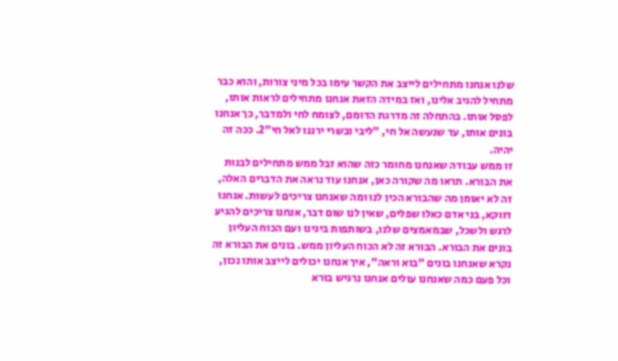שלנו אנחנו מתחילים לייצב את הקשר עימו בכל מיני צורות, והוא כבר מתחיל להגיב אלינו, ואז במידה הזאת אנחנו מתחילים לראות אותו, לפסל אותו. בהתחלה זה מדרגת הדומם, לצומח לחי ולמדבר, כך אנחנו בונים אותו, עד שנעשה אל חי, "ליבי ובשרי ירננו לאל חי"2. ככה זה יהיה.
זו ממש עבודה שאנחנו מחומר כזה שהוא זבל ממש מתחילים לבנות את הבורא. תראו מה שקורה כאן, אנחנו עוד נראה את הדברים האלה, זה לא יאומן מה שהבורא הכין לנו ומה שאנחנו צריכים לעשות. אנחנו דווקא, בני אדם כאלו שפלים, שאין לנו שום דבר, אנחנו צריכים להגיע לרגש ולשכל, שבמאמצים שלנו, בשותפות בינינו ועם הכוח העליון בונים את הבורא. הבורא זה לא הכוח העליון ממש. בונים את הבורא זה נקרא שאנחנו בונים "בוא וראה", איך אנחנו יכולים לייצב אותו נכון, וכל פעם כמה שאנחנו עולים אנחנו נרגיש בורא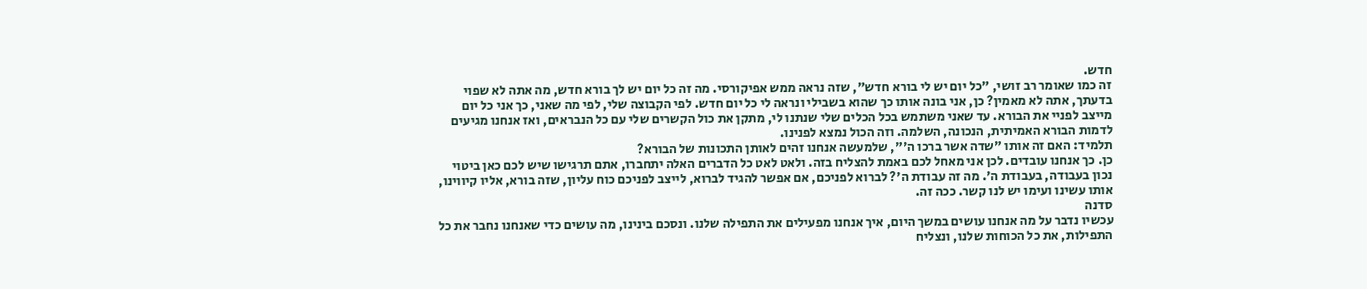חדש.
זה כמו שאומר רב זושי, "כל יום יש לי בורא חדש", שזה נראה ממש אפיקורסי. מה זה כל יום יש לך בורא חדש, מה אתה לא שפוי בדעתך, אתה לא מאמין? כן, אני בונה אותו כך שהוא בשבילי ונראה לי כל יום חדש. לפי הקבוצה שלי, לפי מה שאני, כך אני כל יום מייצב לפניי את הבורא. עד שאני משתמש בכל הכלים שלי שנתנו לי, מתקן את כול הקשרים שלי עם כל הנבראים, ואז אנחנו מגיעים לדמות הבורא האמיתית, הנכונה, השלמה. וזה הכול נמצא לפנינו.
תלמיד: האם זה אותו "שדה אשר ברכו ה'", שלמעשה אנחנו זהים לאותן התכונות של הבורא?
כן. כך אנחנו עובדים. לכן אני מאחל לכם באמת להצליח בזה. ולאט לאט כל הדברים האלה יתחברו, אתם תרגישו שיש לכם כאן ביטוי נכון בעבודה, בעבודת ה'. מה זה עבודת ה'? לברוא לפניכם, אם אפשר להגיד לברוא, לייצב לפניכם כוח עליון, שזה בורא, אליו קיווינו, אותו עשינו ועימו יש לנו קשר. ככה זה.
סדנה
עכשיו נדבר על מה אנחנו עושים במשך היום, איך אנחנו מפעילים את התפילה שלנו. ונסכם בינינו, מה עושים כדי שאנחנו נחבר את כל התפילות, את כל הכוחות שלנו, ונצליח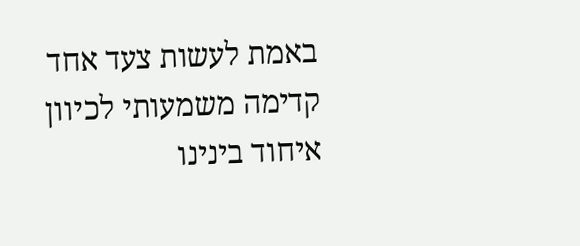באמת לעשות צעד אחד קדימה משמעותי לכיוון איחוד בינינו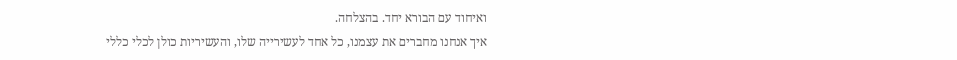ואיחוד עם הבורא יחד. בהצלחה.
איך אנחנו מחברים את עצמנו, כל אחד לעשירייה שלו, והעשיריות כולן לכלי כללי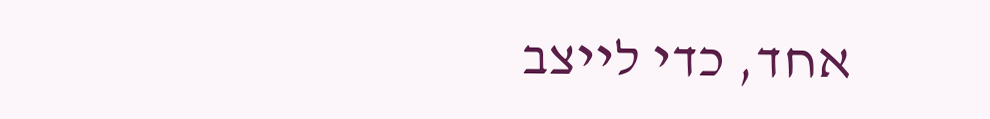אחד, כדי לייצב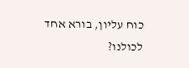כוח עליון, בורא אחד לכולנו?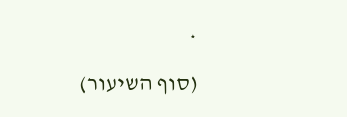*
(סוף השיעור)